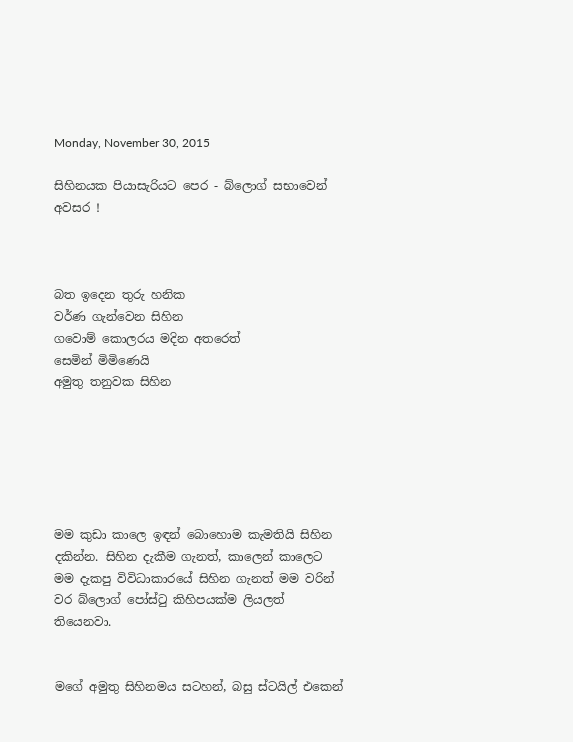Monday, November 30, 2015

සිහිනයක පියාසැරියට පෙර - බ්ලොග් සභාවෙන් අවසර !



බත ඉදෙන තුරු හනික
වර්ණ ගැන්වෙන සිහින
ගවොම් කොලරය මදින අතරෙත්
සෙමින් මිමිණෙයි
අමුතු තනුවක සිහින






මම කුඩා කාලෙ ඉඳන් බොහොම කැමතියි සිහින දකින්න. සිහින දැකීම ගැනත්, කාලෙන් කාලෙට මම දැකපු විවිධාකාරයේ සිහින ගැනත් මම වරින් වර බ්ලොග් පෝස්ටු කිහිපයක්ම ලියලත් තියෙනවා.


මගේ අමුතු සිහිනමය සටහන්, බසු ස්ටයිල් එකෙන්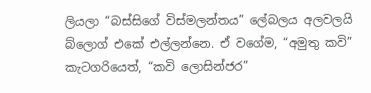ලියලා “බස්සිගේ විස්මලන්තය” ලේබලය අලවලයි බ්ලොග් එකේ එල්ලන්නෙ. ඒ වගේම, “අමුතු කවි” කැටගරියෙත්, “කවි ලොසින්ජර”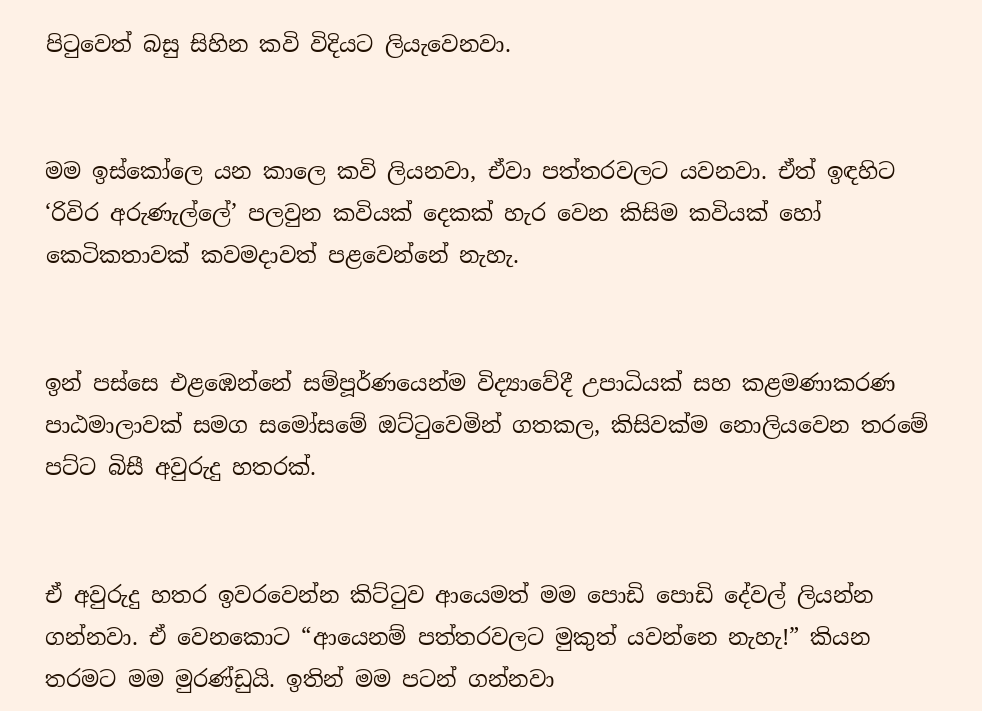පිටුවෙත් බසු සිහින කවි විදියට ලියැවෙනවා.


මම ඉස්කෝලෙ යන කාලෙ කවි ලියනවා, ඒවා පත්තරවලට යවනවා. ඒත් ඉඳහිට ‘රිවිර අරුණැල්ලේ’ පලවුන කවියක් දෙකක් හැර වෙන කිසිම කවියක් හෝ කෙටිකතාවක් කවමදාවත් පළවෙන්නේ නැහැ.


ඉන් පස්සෙ එළඹෙන්නේ සම්පූර්ණයෙන්ම විද්‍යාවේදී උපාධියක් සහ කළමණාකරණ පාඨමාලාවක් සමග සමෝසමේ ඔට්ටුවෙමින් ගතකල, කිසිවක්ම නොලියවෙන තරමේ පට්ට බිසී අවුරුදු හතරක්.


ඒ අවුරුදු හතර ඉවරවෙන්න කිට්ටුව ආයෙමත් මම පොඩි පොඩි දේවල් ලියන්න ගන්නවා. ඒ වෙනකොට “ආයෙනම් පත්තරවලට මුකුත් යවන්නෙ නැහැ!” කියන තරමට මම මුරණ්ඩුයි. ඉතින් මම පටන් ගන්නවා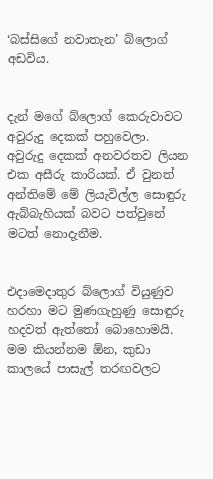‘බස්සිගේ නවාතැන’ බ්ලොග් අඩවිය.


දැන් මගේ බ්ලොග් කෙරුවාවට අවුරුදු දෙකක් පහුවෙලා. අවුරුදු දෙකක් අනවරතව ලියන එක අසීරු කාරියක්. ඒ වුනත් අන්තිමේ මේ ලියැවිල්ල සොඳුරු ඇබ්බැහියක් බවට පත්වුනේ මටත් නොදැනීම.


එදාමෙදාතුර බ්ලොග් වියුණුව හරහා මට මුණගැහුණු සොඳුරු හදවත් ඇත්තෝ බොහොමයි. මම කියන්නම ඕන, කුඩා කාලයේ පාසැල් තරඟවලට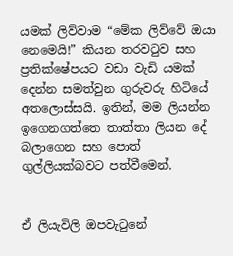යමක් ලිව්වාම “මේක ලිව්වේ ඔයා නෙමෙයි!” කියන තරවටුව සහ ප්‍රතික්ෂේපයට වඩා වැඩි යමක් දෙන්න සමත්වුන ගුරුවරු හිටියේ අතලොස්සයි. ඉතින්, මම ලියන්න ඉගෙනගත්තෙ තාත්තා ලියන දේ බලාගෙන සහ පොත් ගුල්ලියක්බවට පත්වීමෙන්.


ඒ ලියැවිලි ඔපවැටුනේ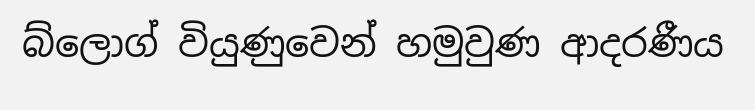බ්ලොග් වියුණුවෙන් හමුවුණ ආදරණීය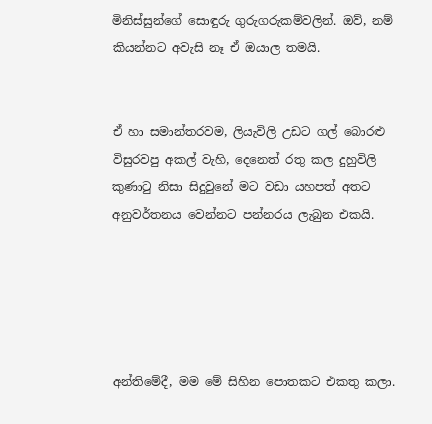මිනිස්සුන්ගේ සොඳුරු ගුරුගරුකම්වලින්. ඔව්, නම් කියන්නට අවැසි නෑ ඒ ඔයාල තමයි.


ඒ හා සමාන්තරවම, ලියැවිලි උඩට ගල් බොරළු විසුරවපු අකල් වැහි, දෙනෙත් රතු කල දුහුවිලි කුණාටු නිසා සිදුවුනේ මට වඩා යහපත් අතට අනුවර්තනය වෙන්නට පන්නරය ලැබුන එකයි.





අන්තිමේදී, මම මේ සිහින පොතකට එකතු කලා.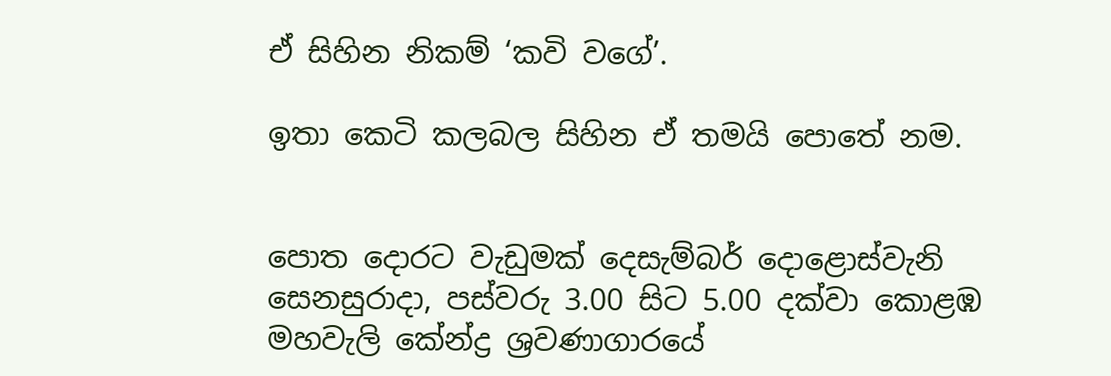ඒ සිහින නිකම් ‘කවි වගේ’.

ඉතා කෙටි කලබල සිහින ඒ තමයි පොතේ නම.


පොත දොරට වැඩුමක් දෙසැම්බර් දොළොස්වැනි සෙනසුරාදා, පස්වරු 3.00 සිට 5.00 දක්වා කොළඹ මහවැලි කේන්ද්‍ර ශ්‍රවණාගාරයේ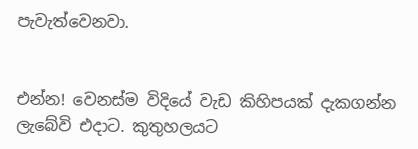පැවැත්වෙනවා.


එන්න! වෙනස්ම විදියේ වැඩ කිහිපයක් දැකගන්න ලැබේවි එදාට. කුතුහලයට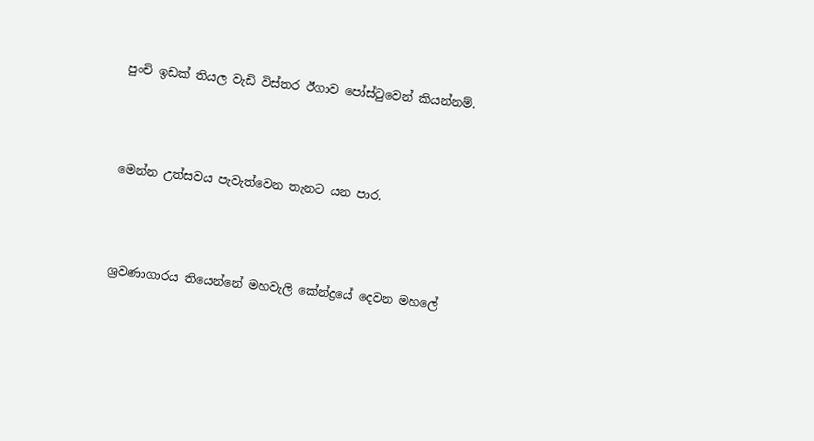පුංචි ඉඩක් තියල වැඩි විස්තර ඊගාව පෝස්ටුවෙන් කියන්නම්.



මෙන්න උත්සවය පැවැත්වෙන තැනට යන පාර.



ශ්‍රවණාගාරය තියෙන්නේ මහවැලි කේන්ද්‍රයේ දෙවන මහලේ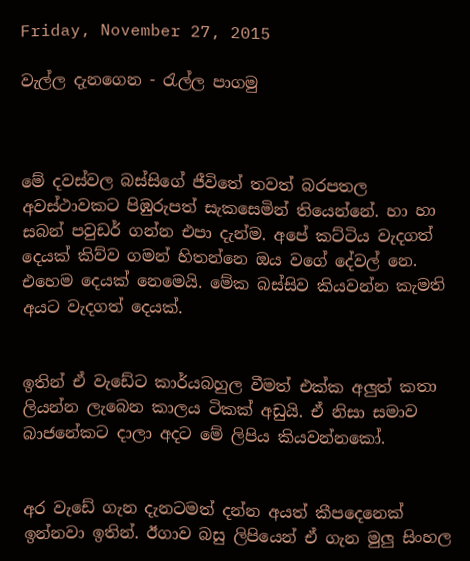Friday, November 27, 2015

වැල්ල දැනගෙන - රැල්ල පාගමු



මේ දවස්වල බස්සිගේ ජීවිතේ තවත් බරපතල අවස්ථාවකට පිඹුරුපත් සැකසෙමින් තියෙන්නේ. හා හා සබන් පවුඩර් ගන්න එපා දැන්ම. අපේ කට්ටිය වැදගත් දෙයක් කිව්ව ගමන් හිතන්නෙ ඔය වගේ දේවල් නෙ. එහෙම දෙයක් නෙමෙයි. මේක බස්සිව කියවන්න කැමති අයට වැදගත් දෙයක්.


ඉතින් ඒ වැඩේට කාර්යබහුල වීමත් එක්ක අලුත් කතා ලියන්න ලැබෙන කාලය ටිකක් අඩුයි. ඒ නිසා සමාව බාජනේකට දාලා අදට මේ ලිපිය කියවන්නකෝ.


අර වැඩේ ගැන දැනටමත් දන්න අයත් කීපදෙනෙක් ඉන්නවා ඉතින්. ඊගාව බසු ලිපියෙන් ඒ ගැන මුලු සිංහල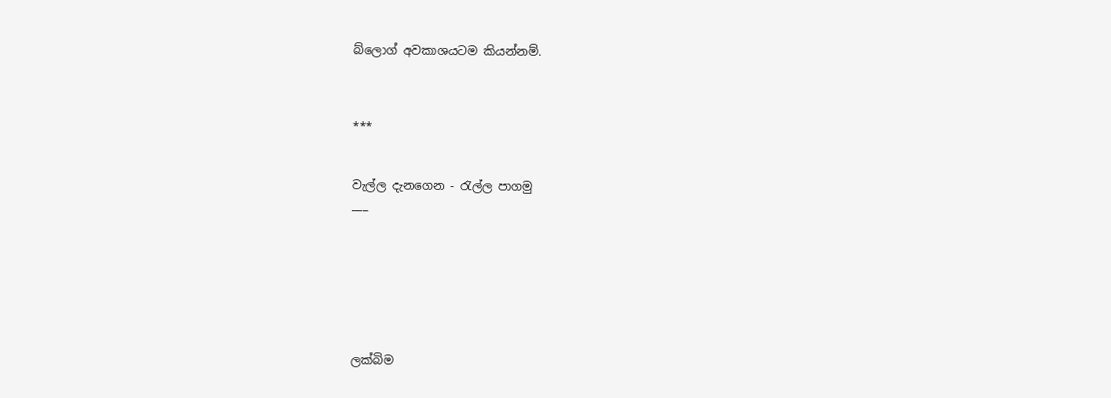බ්ලොග් අවකාශයටම කියන්නම්.



***


වැල්ල දැනගෙන - රැල්ල පාගමු
___







ලක්බිම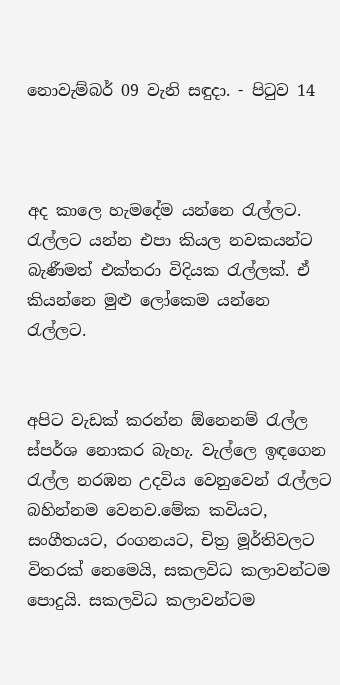නොවැම්බර් 09 වැනි සඳුදා. - පිටුව 14



අද කාලෙ හැමදේම යන්නෙ රැල්ලට. රැල්ලට යන්න එපා කියල නවකයන්ට බැණීමත් එක්තරා විදියක රැල්ලක්. ඒ කියන්නෙ මුළු ලෝකෙම යන්නෙ රැල්ලට.


අපිට වැඩක් කරන්න ඕනෙනම් රැල්ල ස්පර්ශ නොකර බැහැ. වැල්ලෙ ඉඳගෙන රැල්ල නරඹන උදවිය වෙනුවෙන් රැල්ලට බහින්නම වෙනව.මේක කවියට, සංගීතයට, රංගනයට, චිත්‍ර මූර්තිවලට විතරක් නෙමෙයි, සකලවිධ කලාවන්ටම පොදුයි. සකලවිධ කලාවන්ටම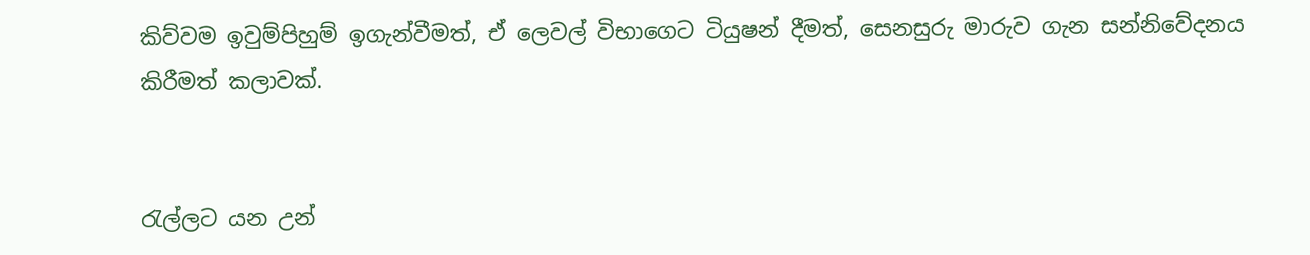කිව්වම ඉවුම්පිහුම් ඉගැන්වීමත්, ඒ ලෙවල් විභාගෙට ටියුෂන් දීමත්, සෙනසුරු මාරුව ගැන සන්නිවේදනය කිරීමත් කලාවක්.


රැල්ලට යන උන්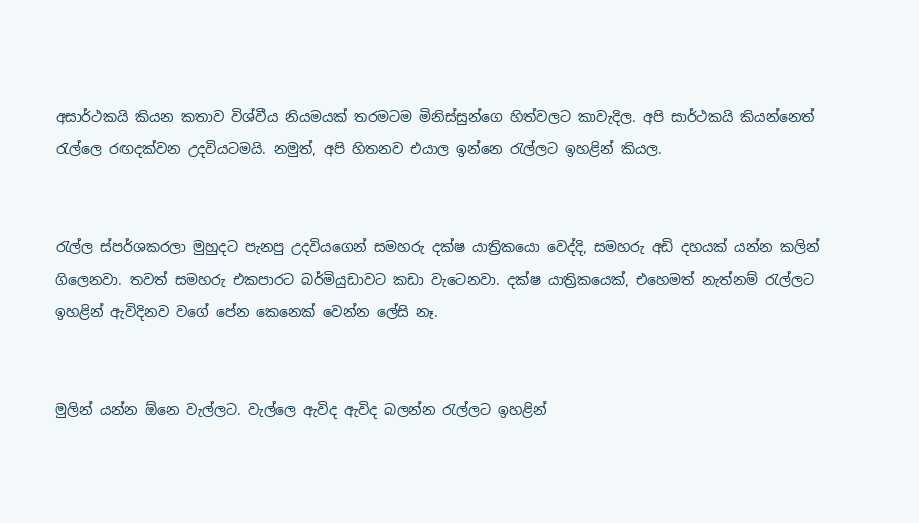අසාර්ථකයි කියන කතාව විශ්වීය නියමයක් තරමටම මිනිස්සුන්ගෙ හිත්වලට කාවැදිල. අපි සාර්ථකයි කියන්නෙත් රැල්ලෙ රඟදක්වන උදවියටමයි. නමුත්, අපි හිතනව එයාල ඉන්නෙ රැල්ලට ඉහළින් කියල.


රැල්ල ස්පර්ශකරලා මුහුදට පැනපු උදවියගෙන් සමහරු දක්ෂ යාත්‍රිකයො වෙද්දි, සමහරු අඩි දහයක් යන්න කලින් ගිලෙනවා. තවත් සමහරු එකපාරට බර්මියුඩාවට කඩා වැටෙනවා. දක්ෂ යාත්‍රිකයෙක්, එහෙමත් නැත්නම් රැල්ලට ඉහළින් ඇවිදිනව වගේ පේන කෙනෙක් වෙන්න ලේසි නෑ.


මුලින් යන්න ඕනෙ වැල්ලට. වැල්ලෙ ඇවිද ඇවිද බලන්න රැල්ලට ඉහළින්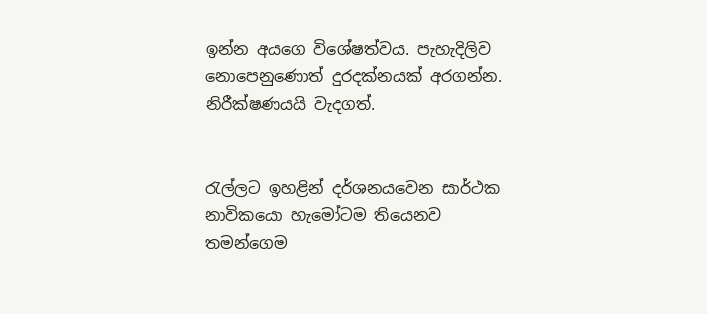ඉන්න අයගෙ විශේෂත්වය. පැහැදිලිව නොපෙනුණොත් දුරදක්නයක් අරගන්න. නිරීක්ෂණයයි වැදගත්.


රැල්ලට ඉහළින් දර්ශනයවෙන සාර්ථක නාවිකයො හැමෝටම තියෙනව තමන්ගෙම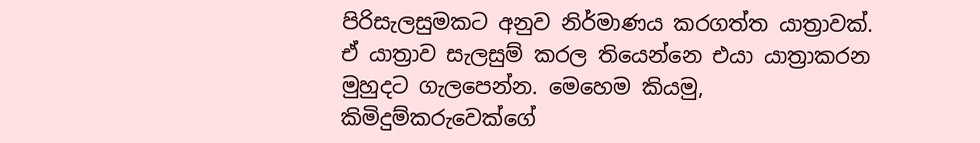පිරිසැලසුමකට අනුව නිර්මාණය කරගත්ත යාත්‍රාවක්. ඒ යාත්‍රාව සැලසුම් කරල තියෙන්නෙ එයා යාත්‍රාකරන මුහුදට ගැලපෙන්න. මෙහෙම කියමු, කිමිදුම්කරුවෙක්ගේ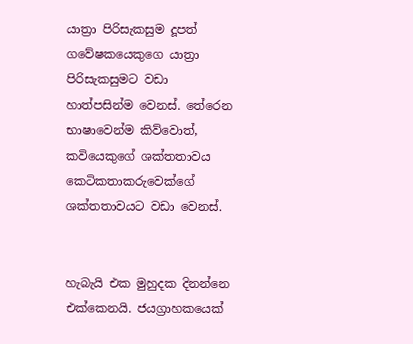යාත්‍රා පිරිසැකසුම දූපත් ගවේෂකයෙකුගෙ යාත්‍රා පිරිසැකසුමට වඩා හාත්පසින්ම වෙනස්. තේරෙන භාෂාවෙන්ම කිව්වොත්, කවියෙකුගේ ශක්තතාවය කෙටිකතාකරුවෙක්ගේ ශක්තතාවයට වඩා වෙනස්.


හැබැයි එක මුහුදක දිනන්නෙ එක්කෙනයි. ජයග්‍රාහකයෙක්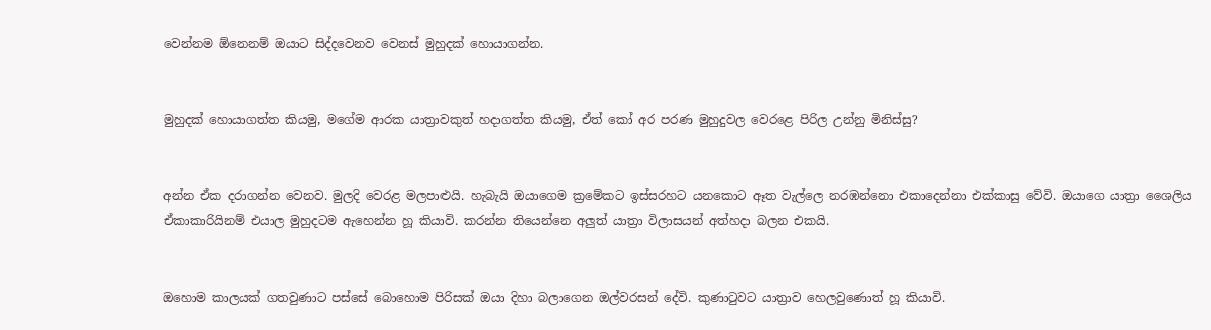වෙන්නම ඕනෙනම් ඔයාට සිද්දවෙනව වෙනස් මුහුදක් හොයාගන්න.


මුහුදක් හොයාගත්ත කියමු, මගේම ආරක යාත්‍රාවකුත් හදාගත්ත කියමු, ඒත් කෝ අර පරණ මුහුදුවල වෙරළෙ පිරිල උන්නු මිනිස්සු?


අන්න ඒක දරාගන්න වෙනව. මුලදි වෙරළ මලපාළුයි. හැබැයි ඔයාගෙම ක්‍රමේකට ඉස්සරහට යනකොට ඈත වැල්ලෙ නරඹන්නො එකාදෙන්නා එක්කාසු වේවි. ඔයාගෙ යාත්‍රා ශෛලිය ඒකාකාරියිනම් එයාල මුහුදටම ඇහෙන්න හූ කියාවි. කරන්න තියෙන්නෙ අලුත් යාත්‍රා විලාසයන් අත්හදා බලන එකයි.


ඔහොම කාලයක් ගතවුණාට පස්සේ බොහොම පිරිසක් ඔයා දිහා බලාගෙන ඔල්වරසන් දේවි. කුණාටුවට යාත්‍රාව හෙලවුණොත් හූ කියාවි.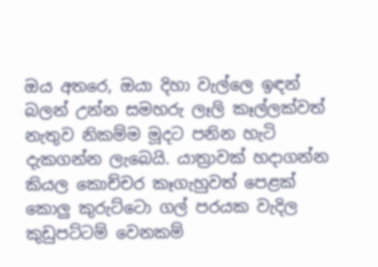ඔය අතරෙ, ඔයා දිහා වැල්ලෙ ඉඳන් බලන් උන්න සමහරු ලෑලි කෑල්ලක්වත් නැතුව නිකම්ම මූදට පනින හැටි දැකගන්න ලැබෙයි. යාත්‍රාවක් හදාගන්න කියල කොච්චර කෑගැහුවත් පෙළක් කොලු කුරුට්ටො ගල් පරයක වැදිල කුඩුපට්ටම් වෙනකම්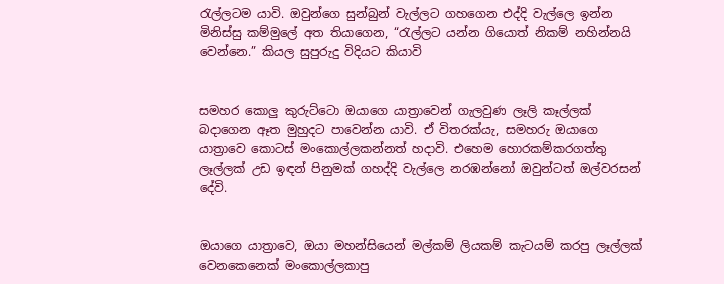රැල්ලටම යාවි. ඔවුන්ගෙ සුන්බුන් වැල්ලට ගහගෙන එද්දි වැල්ලෙ ඉන්න මිනිස්සු කම්මුලේ අත තියාගෙන, “රැල්ලට යන්න ගියොත් නිකම් නහින්නයි වෙන්නෙ.” කියල සුපුරුදු විදියට කියාවි


සමහර කොලු කුරුට්ටො ඔයාගෙ යාත්‍රාවෙන් ගැලවුණ ලෑලි කෑල්ලක් බදාගෙන ඈත මුහුදට පාවෙන්න යාවි. ඒ විතරක්යැ, සමහරු ඔයාගෙ යාත්‍රාවෙ කොටස් මංකොල්ලකන්නත් හදාවි. එහෙම හොරකම්කරගත්තු ලෑල්ලක් උඩ ඉඳන් පිනුමක් ගහද්දි වැල්ලෙ නරඹන්නෝ ඔවුන්ටත් ඔල්වරසන් දේවි.


ඔයාගෙ යාත්‍රාවෙ, ඔයා මහන්සියෙන් මල්කම් ලියකම් කැටයම් කරපු ලෑල්ලක් වෙනකෙනෙක් මංකොල්ලකාපු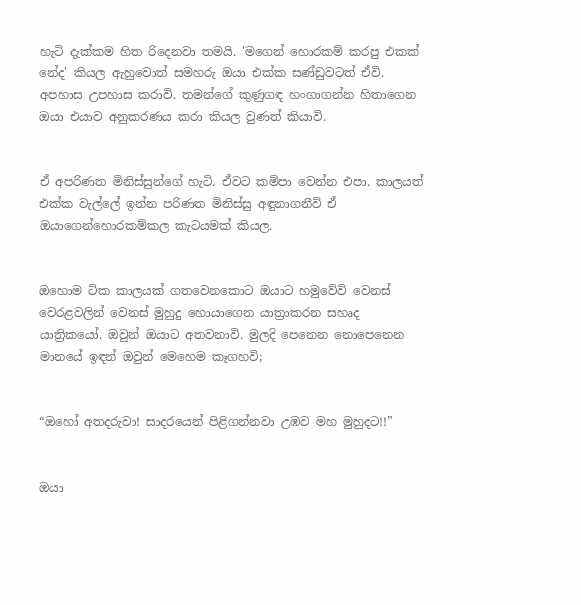හැටි දැක්කම හිත රිදෙනවා තමයි. 'මගෙන් හොරකම් කරපු එකක් නේද' කියල ඇහුවොත් සමහරු ඔයා එක්ක සණ්ඩුවටත් ඒවි. අපහාස උපහාස කරාවි. තමන්ගේ කුණුගඳ හංගාගන්න හිතාගෙන ඔයා එයාව අනුකරණය කරා කියල වුණත් කියාවි.


ඒ අපරිණත මිනිස්සුන්ගේ හැටි. ඒවට කම්පා වෙන්න එපා. කාලයත් එක්ක වැල්ලේ ඉන්න පරිණත මිනිස්සු අඳුනාගනීවි ඒ ඔයාගෙන්හොරකම්කල කැටයමක් කියල.


ඔහොම ටික කාලයක් ගතවෙනකොට ඔයාට හමුවේවි වෙනස් වෙරළවලින් වෙනස් මුහුදු හොයාගෙන යාත්‍රාකරන සහෘද යාත්‍රිකයෝ. ඔවුන් ඔයාට අතවනාවි. මුලදි පෙනෙන නොපෙනෙන මානයේ ඉඳන් ඔවුන් මෙහෙම කෑගහවි;


“ඔහෝ අතදරුවා! සාදරයෙන් පිළිගන්නවා උඹව මහ මුහුදට!!”


ඔයා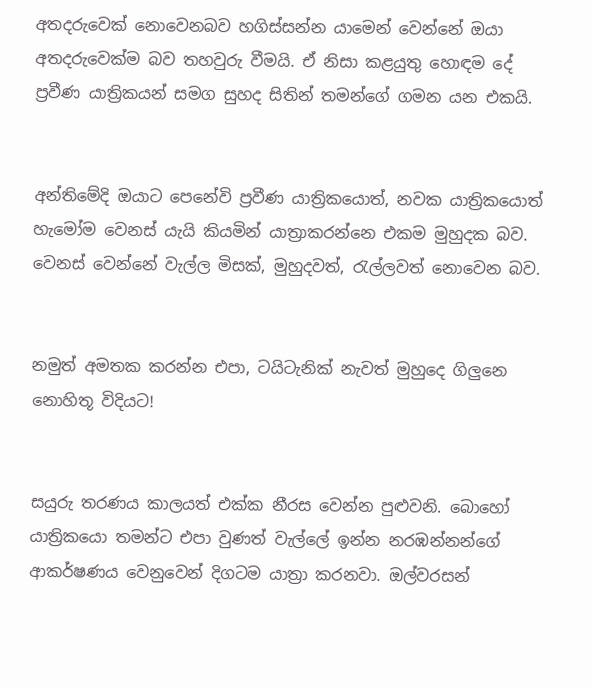අතදරුවෙක් නොවෙනබව හගිස්සන්න යාමෙන් වෙන්නේ ඔයා අතදරුවෙක්ම බව තහවුරු වීමයි. ඒ නිසා කළයුතු හොඳම දේ ප්‍රවීණ යාත්‍රිකයන් සමග සුහද සිතින් තමන්ගේ ගමන යන එකයි.


අන්තිමේදි ඔයාට පෙනේවි ප්‍රවීණ යාත්‍රිකයොත්, නවක යාත්‍රිකයොත් හැමෝම වෙනස් යැයි කියමින් යාත්‍රාකරන්නෙ එකම මුහුදක බව. වෙනස් වෙන්නේ වැල්ල මිසක්, මුහුදවත්, රැල්ලවත් නොවෙන බව.


නමුත් අමතක කරන්න එපා, ටයිටැනික් නැවත් මුහුදෙ ගිලුනෙ නොහිතූ විදියට!


සයුරු තරණය කාලයත් එක්ක නීරස වෙන්න පුළුවනි. බොහෝ යාත්‍රිකයො තමන්ට එපා වුණත් වැල්ලේ ඉන්න නරඹන්නන්ගේ ආකර්ෂණය වෙනුවෙන් දිගටම යාත්‍රා කරනවා. ඔල්වරසන්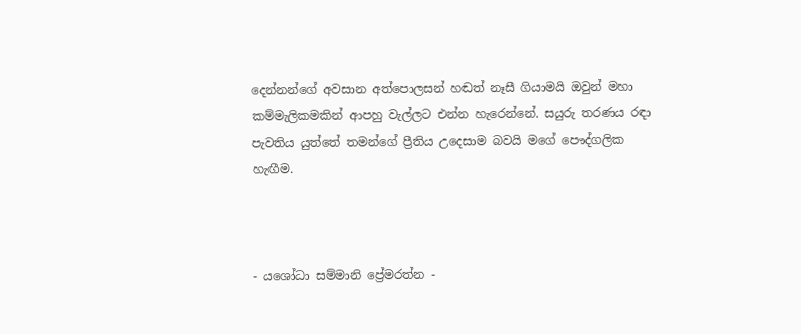දෙන්නන්ගේ අවසාන අත්පොලසන් හඬත් නෑසී ගියාමයි ඔවුන් මහා කම්මැලිකමකින් ආපහු වැල්ලට එන්න හැරෙන්නේ. සයුරු තරණය රඳා පැවතිය යුත්තේ තමන්ගේ ප්‍රීතිය උදෙසාම බවයි මගේ පෞද්ගලික හැඟීම.



- යශෝධා සම්මානි ප්‍රේමරත්න -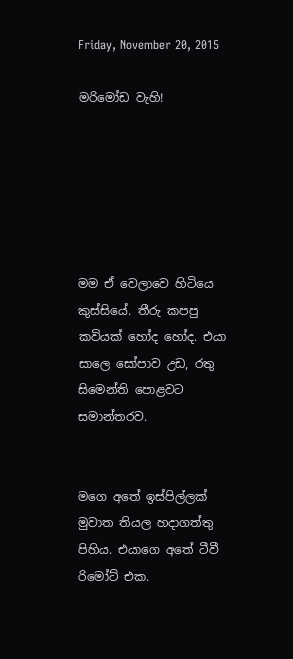Friday, November 20, 2015

මරිමෝඩ වැහි!






මම ඒ වෙලාවෙ හිටියෙ කුස්සියේ. තීරු කපපු කවියක් හෝද හෝද. එයා සාලෙ සෝපාව උඩ, රතු සිමෙන්ති පොළවට සමාන්තරව.


මගෙ අතේ ඉස්පිල්ලක් මුවාත තියල හදාගත්තු පිහිය. එයාගෙ අතේ ටීවී රිමෝට් එක.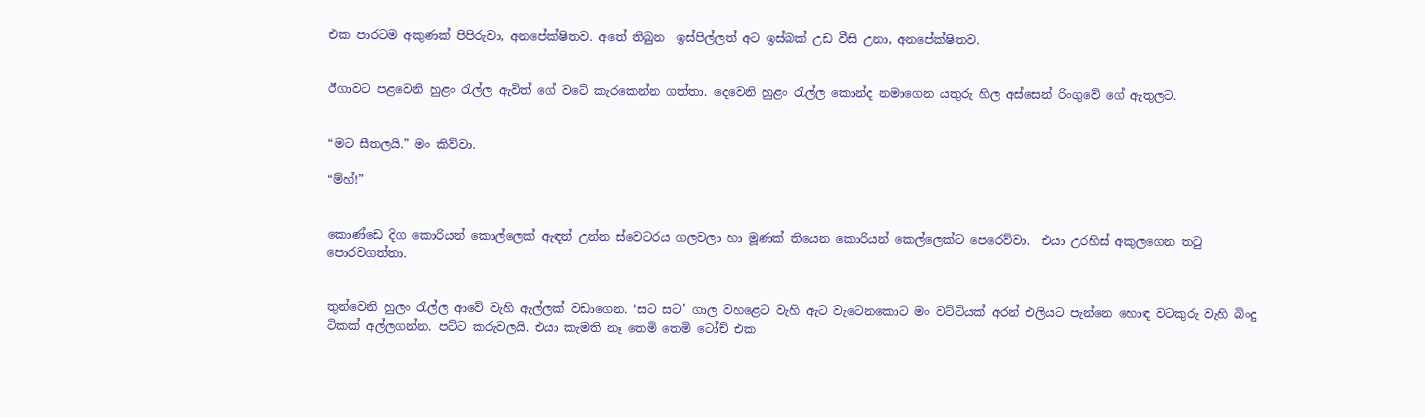එක පාරටම අකුණක් පිපිරුවා, අනපේක්ෂිතව. අතේ තිබුන  ඉස්පිල්ලත් අට ඉස්බක් උඩ වීසි උනා, අනපේක්ෂිතව.


ඊගාවට පළවෙනි හුළං රැල්ල ඇවිත් ගේ වටේ කැරකෙන්න ගත්තා. දෙවෙනි හුළං රැල්ල කොන්ද නමාගෙන යතුරු හිල අස්සෙන් රිංගුවේ ගේ ඇතුලට.


“මට සීතලයි.” මං කිව්වා.

“ම්හ්!”


කොණ්ඩෙ දිග කොරියන් කොල්ලෙක් ඇඳන් උන්න ස්වෙටරය ගලවලා හා මූණක් තියෙන කොරියන් කෙල්ලෙක්ට පෙරෙව්වා.  එයා උරහිස් අකුලගෙන තටු පොරවගත්තා.


තුන්වෙනි හුලං රැල්ල ආවේ වැහි ඇල්ලක් වඩාගෙන. ‘සට සට’ ගාල වහළෙට වැහි ඇට වැටෙනකොට මං වට්ටියක් අරන් එලියට පැන්නෙ හොඳ වටකුරු වැහි බිංදු ටිකක් අල්ලගන්න. පට්ට කරුවලයි. එයා කැමති නෑ තෙමි තෙමි ටෝච් එක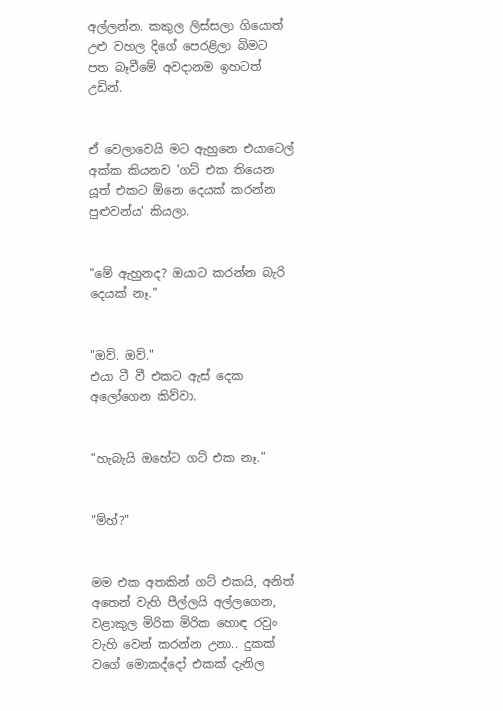අල්ලන්න. කකුල ලිස්සලා ගියොත් උළු වහල දිගේ පෙරළිලා බිමට පත බෑවීමේ අවදානම ඉහටත් උඩින්.


ඒ වෙලාවෙයි මට ඇහුනෙ එයාටෙල් අක්ක කියනව 'ගට් එක තියෙන යූත් එකට ඕනෙ දෙයක් කරන්න පුළුවන්ය' කියලා.


"මේ ඇහුනද? ඔයාට කරන්න බැරි දෙයක් නෑ."


"ඔව්. ඔව්."
එයා ටී වී එකට ඇස් දෙක අලෝගෙන කිව්වා.


"හැබැයි ඔහේට ගට් එක නෑ."


"ම්හ්?"


මම එක අතකින් ගට් එකයි, අනිත් අතෙන් වැහි පීල්ලයි අල්ලගෙන, වළාකුල මිරික මිරික හොඳ රවුං වැහි වෙන් කරන්න උනා.. දුකක් වගේ මොකද්දෝ එකක් දැනිල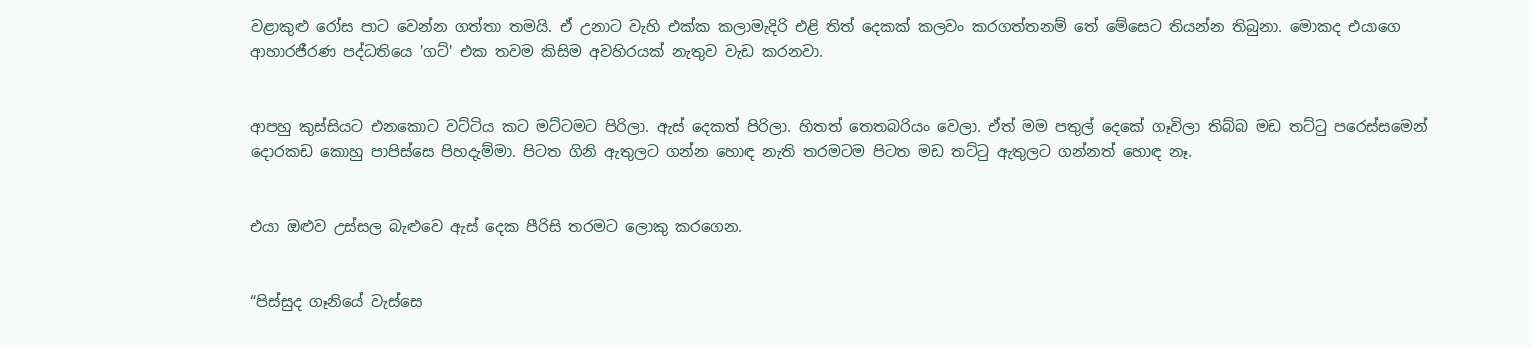වළාකුළු රෝස පාට වෙන්න ගත්තා තමයි. ඒ උනාට වැහි එක්ක කලාමැදිරි එළි තිත් දෙකක් කලවං කරගත්තනම් තේ මේසෙට තියන්න තිබුනා. මොකද එයාගෙ ආහාරජීරණ පද්ධතියෙ 'ගට්' එක තවම කිසිම අවහිරයක් නැතුව වැඩ කරනවා.


ආපහු කුස්සියට එනකොට වට්ටිය කට මට්ටමට පිරිලා. ඇස් දෙකත් පිරිලා. හිතත් තෙතබරියං වෙලා. ඒත් මම පතුල් දෙකේ ගෑවිලා තිබ්බ මඩ තට්ටු පරෙස්සමෙන් දොරකඩ කොහු පාපිස්සෙ පිහදැම්මා. පිටත ගිනි ඇතුලට ගන්න හොඳ නැති තරමටම පිටත මඩ තට්ටු ඇතුලට ගන්නත් හොඳ නෑ.


එයා ඔළුව උස්සල බැළුවෙ ඇස් දෙක පීරිසි තරමට ලොකු කරගෙන.


“පිස්සුද ගෑනියේ වැස්සෙ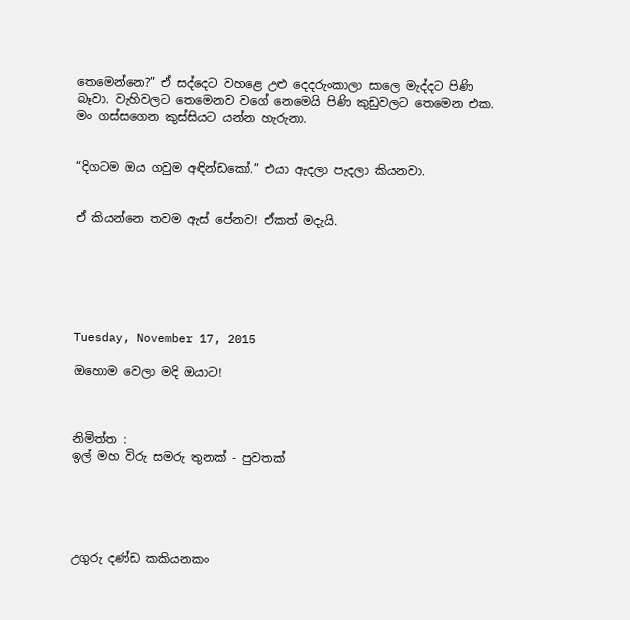තෙමෙන්නෙ?” ඒ සද්දෙට වහළෙ උළු දෙදරුංකාලා සාලෙ මැද්දට පිණි බෑවා. වැහිවලට තෙමෙනව වගේ නෙමෙයි පිණි කුඩුවලට තෙමෙන එක. මං ගස්සගෙන කුස්සියට යන්න හැරුනා.


“දිගටම ඔය ගවුම අඳින්ඩකෝ.” එයා ඇදලා පැදලා කියනවා.


ඒ කියන්නෙ තවම ඇස් පේනව! ඒකත් මදැයි.






Tuesday, November 17, 2015

ඔහොම වෙලා මදි ඔයාට!



නිමිත්ත :
ඉල් මහ විරු සමරු තුනක් - පුවතක්





උගුරු දණ්ඩ කකියනකං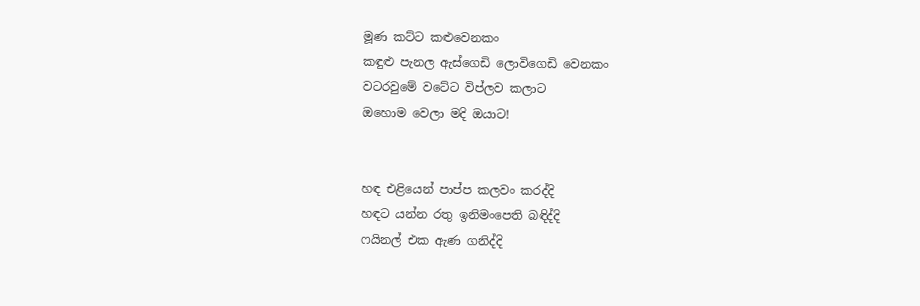මූණ කට්ට කළුවෙනකං
කඳුළු පැනල ඇස්ගෙඩි ලොවිගෙඩි වෙනකං
වටරවුමේ වටේට විප්ලව කලාට
ඔහොම වෙලා මදි ඔයාට!


හඳ එළියෙන් පාප්ප කලවං කරද්දි
හඳට යන්න රතු ඉනිමංපෙති බඳිද්දි
ෆයිනල් එක ඇණ ගනිද්දි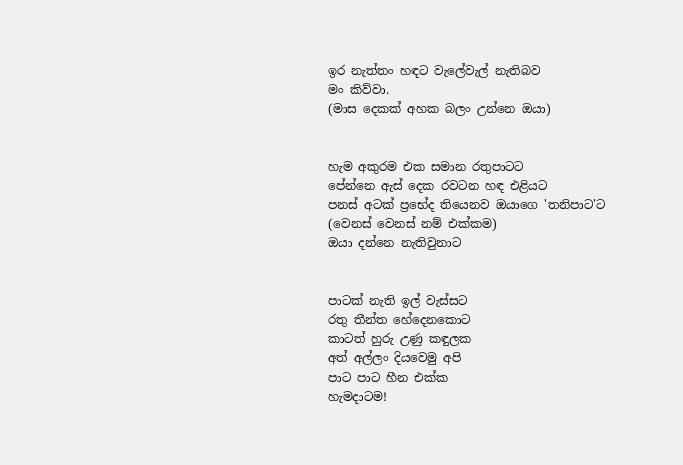ඉර නැත්තං හඳට වැලේවැල් නැතිබව
මං කිව්වා.
(මාස දෙකක් අහක බලං උන්නෙ ඔයා)


හැම අකුරම එක සමාන රතුපාටට
පේන්නෙ ඇස් දෙක රවටන හඳ එළියට
පනස් අටක් ප්‍රභේද තියෙනව ඔයාගෙ 'තනිපාට'ට
(වෙනස් වෙනස් නම් එක්කම)
ඔයා දන්නෙ නැතිවුනාට


පාටක් නැති ඉල් වැස්සට
රතු තීන්ත හේදෙනකොට
කාටත් හුරු උණු කඳුලක
අත් අල්ලං දියවෙමු අපි
පාට පාට හීන එක්ක
හැමදාටම!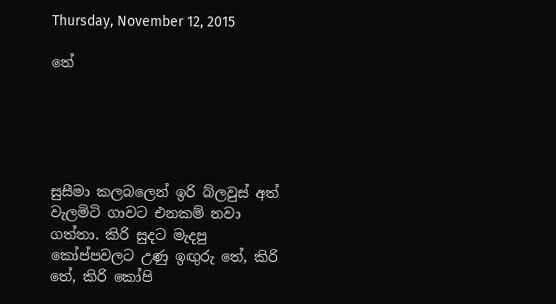Thursday, November 12, 2015

තේ





සුසීමා කලබලෙන් ඉරි බ්ලවුස් අත් වැලමිටි ගාවට එනකම් නවා ගත්තා. කිරි සුදට මැදපු කෝප්පවලට උණු ඉඟුරු තේ, කිරි තේ, කිරි කෝපි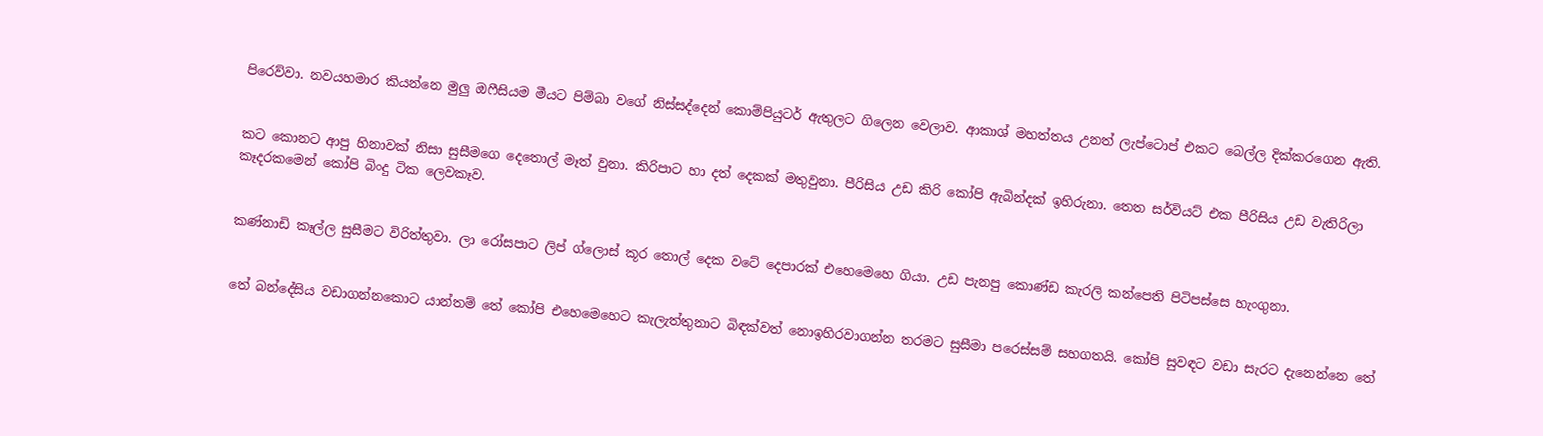පිරෙව්වා. නවයහමාර කියන්නෙ මුලු ඔෆීසියම මීයට පිම්බා වගේ නිස්සද්දෙන් කොම්පියුටර් ඇතුලට ගිලෙන වෙලාව. ආකාශ් මහත්තය උනත් ලැප්ටොප් එකට බෙල්ල දික්කරගෙන ඇති.


කට කොනට ආපු හිනාවක් නිසා සුසීමගෙ දෙතොල් මෑත් වුනා. කිරිපාට හා දත් දෙකක් මතුවුනා. පීරිසිය උඩ කිරි කෝපි ඇබින්දක් ඉහිරුනා. තෙත සර්වියට් එක පීරිසිය උඩ වැතිරිලා කෑදරකමෙන් කෝපි බිංදු ටික ලෙවකෑව.


කණ්නාඩි කෑල්ල සුසීමට විරිත්තුවා. ලා රෝසපාට ලිප් ග්ලොස් කූර තොල් දෙක වටේ දෙපාරක් එහෙමෙහෙ ගියා. උඩ පැනපු කොණ්ඩ කැරලි කන්පෙති පිටිපස්සෙ හැංගුනා.


තේ බන්දේසිය වඩාගන්නකොට යාන්තම් තේ කෝපි එහෙමෙහෙට කැලැත්තුනාට බිඳක්වත් නොඉහිරවාගන්න තරමට සුසීමා පරෙස්සම් සහගතයි. කෝපි සුවඳට වඩා සැරට දැනෙන්නෙ තේ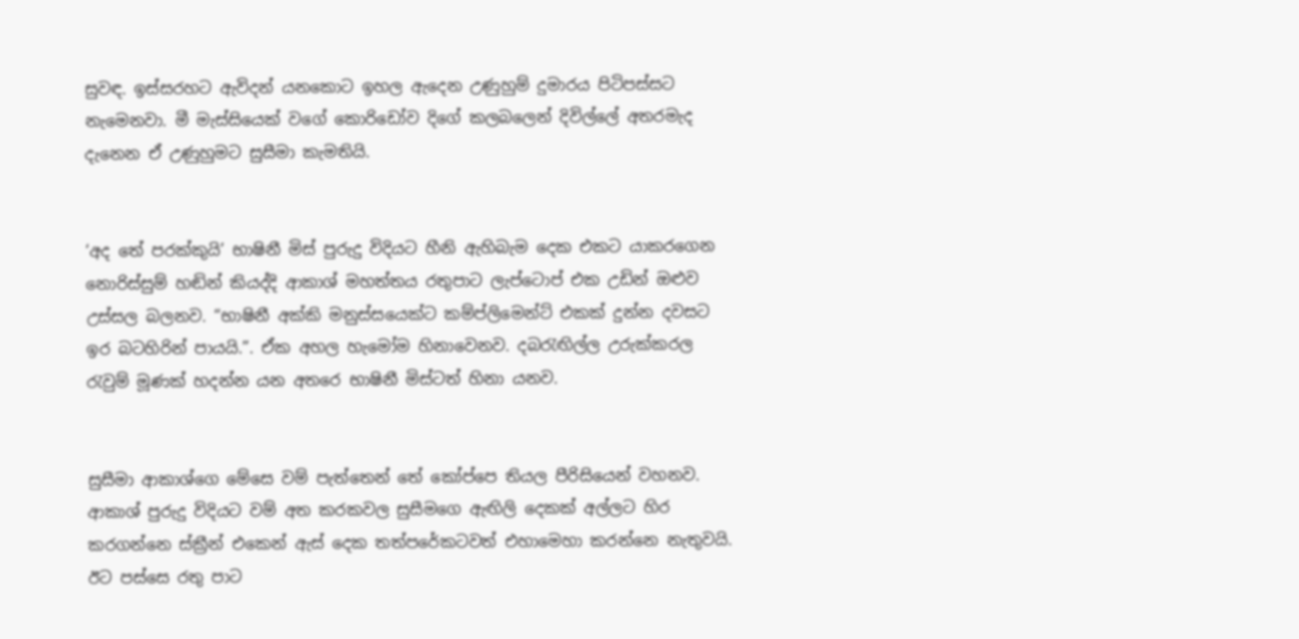සුවඳ. ඉස්සරහට ඇවිදන් යනකොට ඉහල ඇදෙන උණුහුම් දුමාරය පිටිපස්සට නැමෙනවා. මී මැස්සියෙක් වගේ කොරිඩෝව දිගේ කලබලෙන් දිවිල්ලේ අතරමැද දැනෙන ඒ උණුහුමට සුසීමා කැමතියි.


‘අද තේ පරක්කුයි’ භාෂිනී මිස් පුරුදු විදියට හීනි ඇහිබැම දෙක එකට යාකරගෙන නොරිස්සුම් හඬින් කියද්දි ආකාශ් මහත්තය රතුපාට ලැප්ටොප් එක උඩින් ඔළුව උස්සල බලනව. “භාෂිනී අක්කි මනුස්සයෙක්ට කම්ප්ලිමෙන්ට් එකක් දුන්න දවසට ඉර බටහිරින් පායයි.”. ඒක අහල හැමෝම හිනාවෙනව. දබරැඟිල්ල උරුක්කරල රැවුම් මූණක් හදන්න යන අතරෙ භාෂිනී මිස්ටත් හිනා යනව.


සුසීමා ආකාශ්ගෙ මේසෙ වම් පැත්තෙන් තේ කෝප්පෙ තියල පීරිසියෙන් වහනව. ආකාශ් පුරුදු විදියට වම් අත කරකවල සුසීමගෙ ඇඟිලි දෙකක් අල්ලට හිර කරගන්නෙ ස්ක්‍රීන් එකෙන් ඇස් දෙක තත්පරේකටවත් එහාමෙහා කරන්නෙ නැතුවයි. ඊට පස්සෙ රතු පාට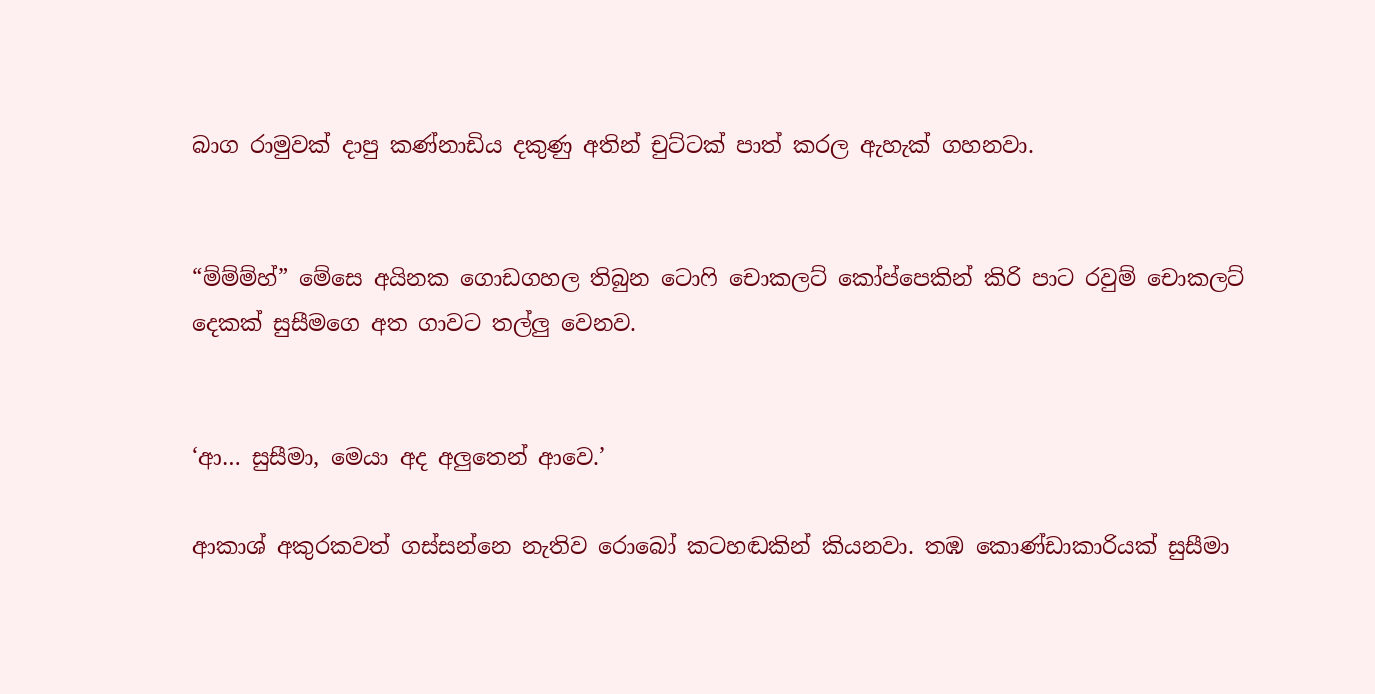බාග රාමුවක් දාපු කණ්නාඩිය දකුණු අතින් චුට්ටක් පාත් කරල ඇහැක් ගහනවා.


“ම්ම්ම්හ්” මේසෙ අයිනක ගොඩගහල තිබුන ටොෆි චොකලට් කෝප්පෙකින් කිරි පාට රවුම් චොකලට් දෙකක් සුසීමගෙ අත ගාවට තල්ලු වෙනව.


‘ආ… සුසීමා, මෙයා අද අලුතෙන් ආවෙ.’

ආකාශ් අකුරකවත් ගස්සන්නෙ නැතිව රොබෝ කටහඬකින් කියනවා. තඹ කොණ්ඩාකාරියක් සුසීමා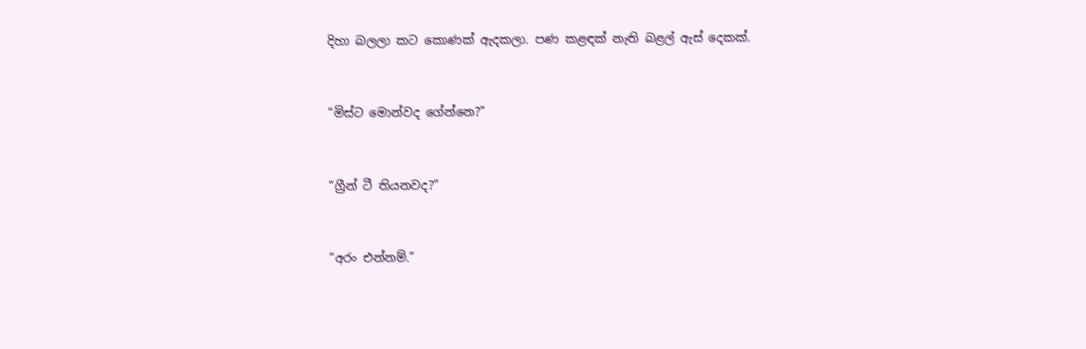දිහා බලලා කට කොණක් ඇදකලා. පණ කළඳක් නැති බළල් ඇස් දෙකක්.


“මිස්ට මොන්වද ගේන්නෙ?”


“ග්‍රීන් ටී තියනවද?”


“අරං එන්නම්.”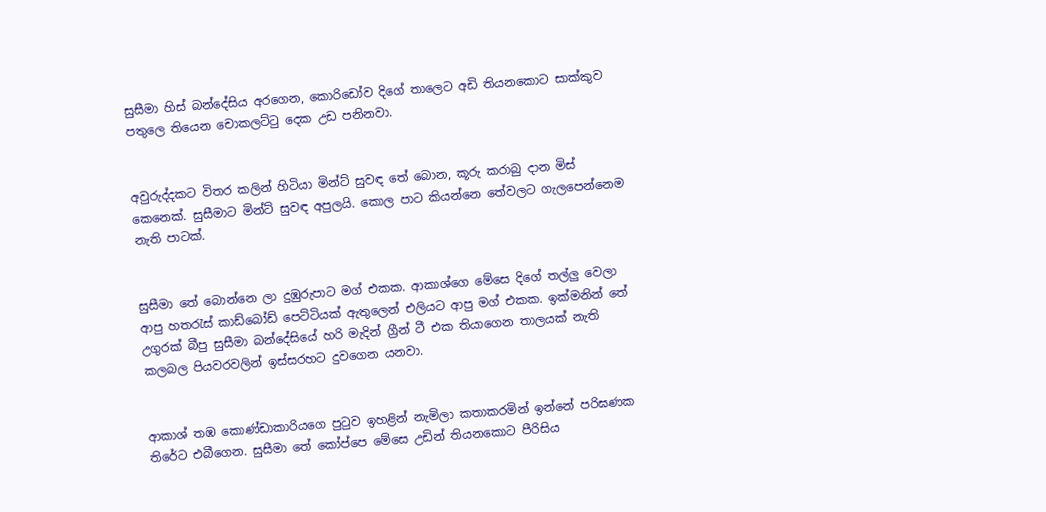සුසීමා හිස් බන්දේසිය අරගෙන, කොරිඩෝව දිගේ තාලෙට අඩි තියනකොට සාක්කුව පතුලෙ තියෙන චොකලට්ටු දෙක උඩ පනිනවා.


අවුරුද්දකට විතර කලින් හිටියා මින්ට් සුවඳ තේ බොන, කූරු කරාබු දාන මිස් කෙනෙක්. සුසීමාට මින්ට් සුවඳ අපුලයි. කොල පාට කියන්නෙ තේවලට ගැලපෙන්නෙම නැති පාටක්.


සුසීමා තේ බොන්නෙ ලා දුඹුරුපාට මග් එකක. ආකාශ්ගෙ මේසෙ දිගේ තල්ලු වෙලා ආපු හතරැස් කාඩ්බෝඩ් පෙට්ටියක් ඇතුලෙන් එලියට ආපු මග් එකක. ඉක්මනින් තේ උගුරක් බීපු සුසීමා බන්දේසියේ හරි මැදින් ග්‍රීන් ටී එක තියාගෙන තාලයක් නැති කලබල පියවරවලින් ඉස්සරහට දුවගෙන යනවා.


ආකාශ් තඹ කොණ්ඩාකාරියගෙ පුටුව ඉහළින් නැමිලා කතාකරමින් ඉන්නේ පරිඝණක තිරේට එබීගෙන. සුසීමා තේ කෝප්පෙ මේසෙ උඩින් තියනකොට පීරිසිය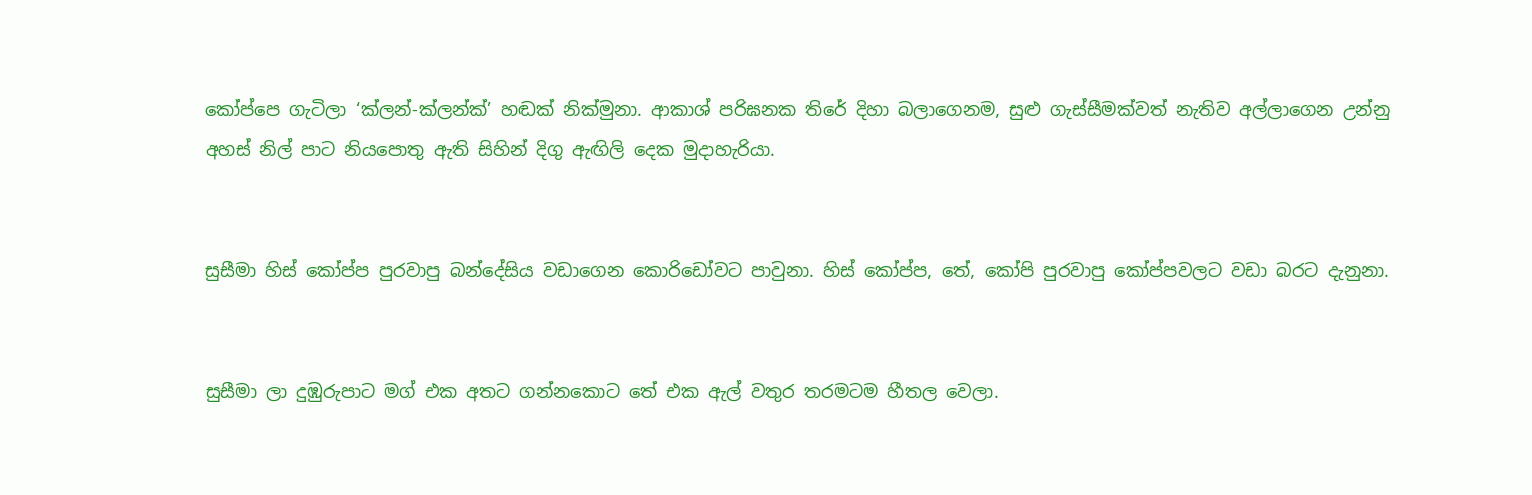කෝප්පෙ ගැටිලා ‘ක්ලන්-ක්ලන්ක්’ හඬක් නික්මුනා. ආකාශ් පරිඝනක තිරේ දිහා බලාගෙනම, සුළු ගැස්සීමක්වත් නැතිව අල්ලාගෙන උන්නු අහස් නිල් පාට නියපොතු ඇති සිහින් දිගු ඇඟිලි දෙක මුදාහැරියා.


සුසීමා හිස් කෝප්ප පුරවාපු බන්දේසිය වඩාගෙන කොරිඩෝවට පාවුනා. හිස් කෝප්ප, තේ, කෝපි පුරවාපු කෝප්පවලට වඩා බරට දැනුනා.


සුසීමා ලා දුඹුරුපාට මග් එක අතට ගන්නකොට තේ එක ඇල් වතුර තරමටම හීතල වෙලා.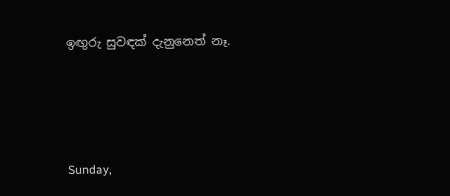ඉඟුරු සුවඳක් දැනුනෙත් නෑ.






Sunday,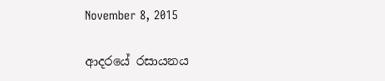November 8, 2015

ආදරයේ රසායනය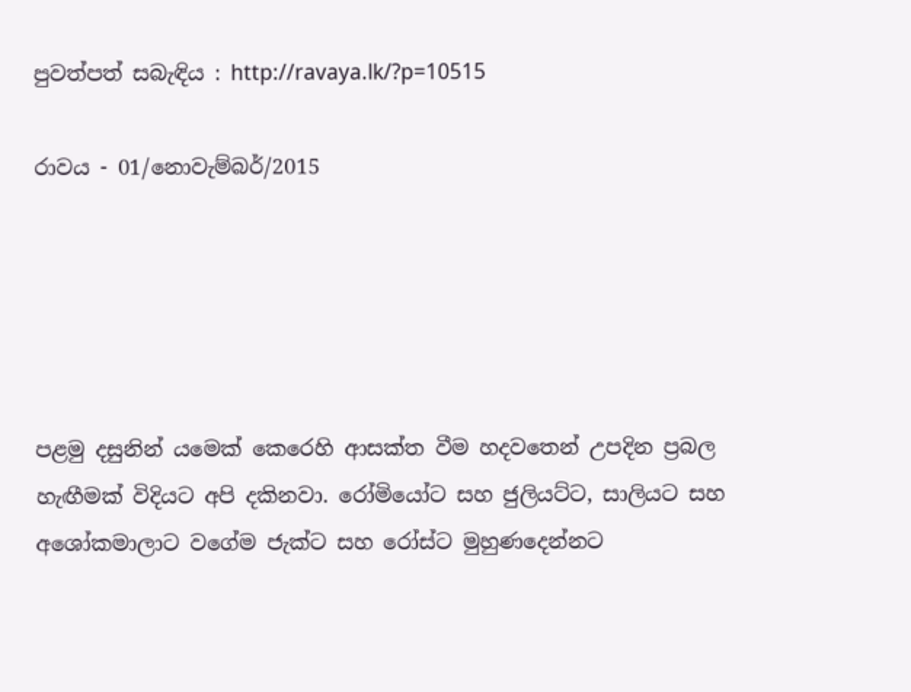පුවත්පත් සබැඳිය : http://ravaya.lk/?p=10515

රාවය - 01/නොවැම්බර්/2015





පළමු දසුනින් යමෙක් කෙරෙහි ආසක්ත වීම හදවතෙන් උපදින ප්‍රබල හැඟීමක් විදියට අපි දකිනවා. රෝමියෝට සහ ජුලියට්ට, සාලියට සහ අශෝකමාලාට වගේම ජැක්ට සහ රෝස්ට මුහුණදෙන්නට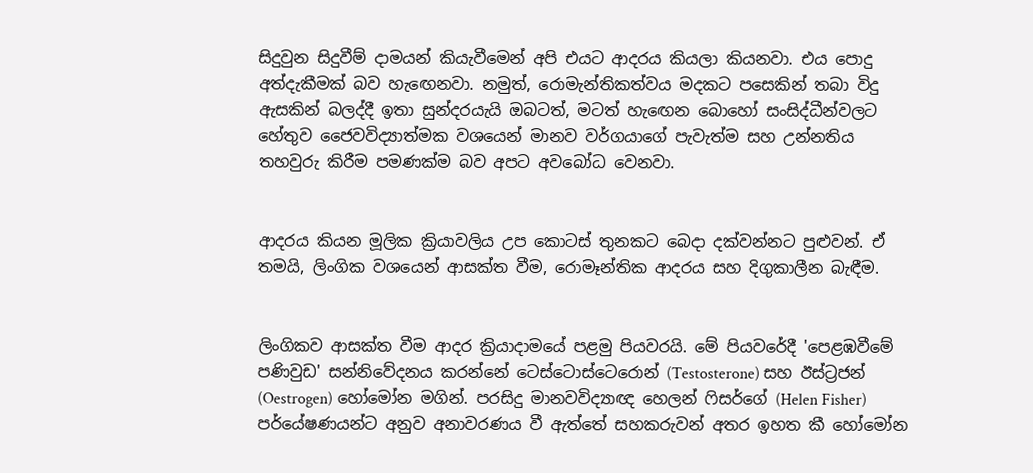සිදුවුන සිදුවීම් දාමයන් කියැවීමෙන් අපි එයට ආදරය කියලා කියනවා. එය පොදු අත්දැකීමක් බව හැඟෙනවා. නමුත්, රොමැන්තිකත්වය මදකට පසෙකින් තබා විදු ඇසකින් බලද්දී ඉතා සුන්දරයැයි ඔබටත්, මටත් හැඟෙන බොහෝ සංසිද්ධීන්වලට හේතුව ජෛවවිද්‍යාත්මක වශයෙන් මානව වර්ගයාගේ පැවැත්ම සහ උන්නතිය තහවුරු කිරීම පමණක්ම බව අපට අවබෝධ වෙනවා.


ආදරය කියන මූලික ක්‍රියාවලිය උප කොටස් තුනකට බෙදා දක්වන්නට පුළුවන්. ඒ තමයි, ලිංගික වශයෙන් ආසක්ත වීම, රොමෑන්තික ආදරය සහ දිගුකාලීන බැඳීම.


ලිංගිකව ආසක්ත වීම ආදර ක්‍රියාදාමයේ පළමු පියවරයි. මේ පියවරේදී 'පෙළඹවීමේ පණිවුඩ' සන්නිවේදනය කරන්නේ ටෙස්ටොස්ටෙරොන් (Testosterone) සහ ඊස්ට්‍රජන් (Oestrogen) හෝමෝන මගින්. පරසිදු මානවවිද්‍යාඥ හෙලන් ෆිසර්ගේ (Helen Fisher) පර්යේෂණයන්ට අනුව අනාවරණය වී ඇත්තේ සහකරුවන් අතර ඉහත කී හෝමෝන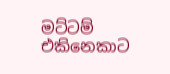මට්ටම් එකිනෙකාට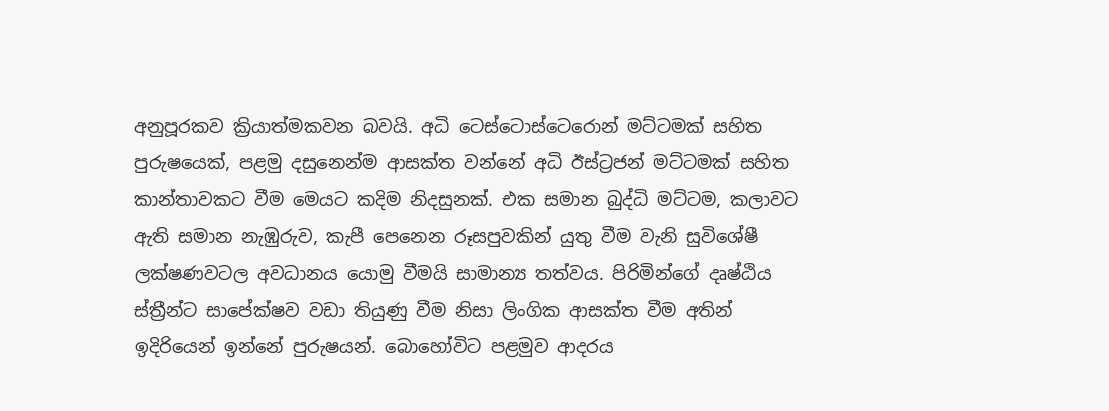අනුපූරකව ක්‍රියාත්මකවන බවයි. අධි ටෙස්ටොස්ටෙරොන් මට්ටමක් සහිත පුරුෂයෙක්, පළමු දසුනෙන්ම ආසක්ත වන්නේ අධි ඊස්ට්‍රජන් මට්ටමක් සහිත කාන්තාවකට වීම මෙයට කදිම නිදසුනක්. එක සමාන බුද්ධි මට්ටම, කලාවට ඇති සමාන නැඹුරුව, කැපී පෙනෙන රූසපුවකින් යුතු වීම වැනි සුවිශේෂී ලක්ෂණවටල අවධානය යොමු වීමයි සාමාන්‍ය තත්වය. පිරිමින්ගේ දෘෂ්ඨිය ස්ත්‍රීන්ට සාපේක්ෂව වඩා තියුණු වීම නිසා ලිංගික ආසක්ත වීම අතින් ඉදිරියෙන් ඉන්නේ පුරුෂයන්. බොහෝවිට පළමුව ආදරය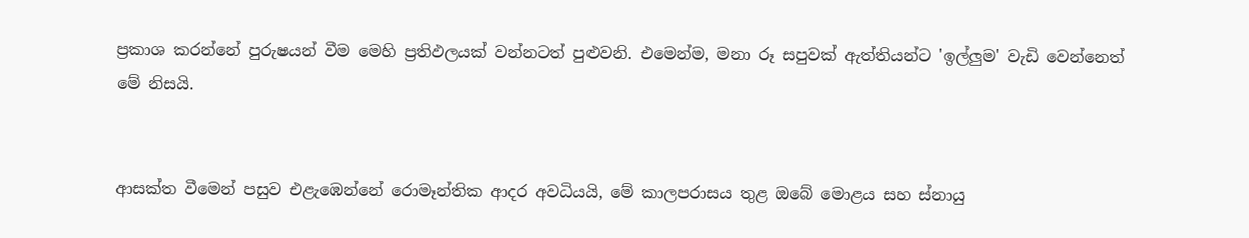ප්‍රකාශ කරන්නේ පුරුෂයන් වීම මෙහි ප්‍රතිඵලයක් වන්නටත් පුළුවනි. එමෙන්ම, මනා රූ සපුවක් ඇත්තියන්ට 'ඉල්ලුම' වැඩි වෙන්නෙත් මේ නිසයි.


ආසක්ත වීමෙන් පසුව එළැඹෙන්නේ රොමෑන්තික ආදර අවධියයි, මේ කාලපරාසය තුළ ඔබේ මොළය සහ ස්නායු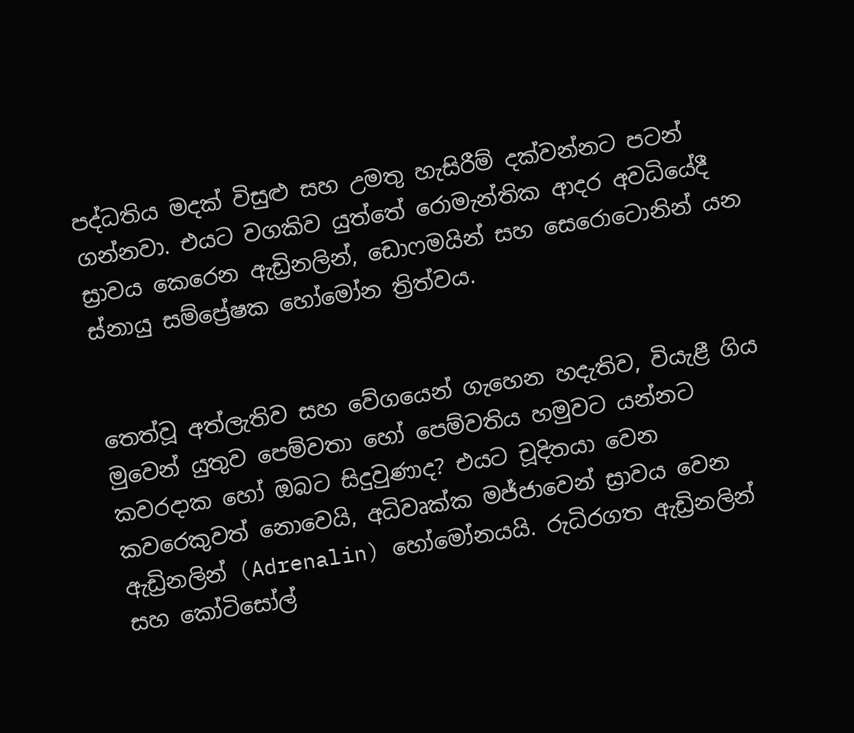පද්ධතිය මදක් විසුළු සහ උමතු හැසිරීම් දක්වන්නට පටන් ගන්නවා. එයට වගකිව යුත්තේ රොමැන්තික ආදර අවධියේදී ස්‍රාවය කෙරෙන ඇඩ්‍රිනලින්, ඩොෆමයින් සහ සෙරොටොනින් යන ස්නායු සම්ප්‍රේෂක හෝමෝන ත්‍රිත්වය.


තෙත්වූ අත්ලැතිව සහ වේගයෙන් ගැහෙන හදැතිව, වියැළී ගිය මුවෙන් යුතුව පෙම්වතා හෝ පෙම්වතිය හමුවට යන්නට කවරදාක හෝ ඔබට සිදුවුණාද? එයට චූදිතයා වෙන කවරෙකුවත් නොවෙයි, අධිවෘක්ක මජ්ජාවෙන් ස්‍රාවය වෙන ඇඩ්‍රිනලින් (Adrenalin) හෝමෝනයයි. රුධිරගත ඇඩ්‍රිනලින් සහ කෝටිසෝල්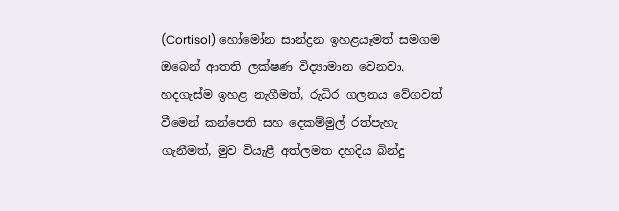(Cortisol) හෝමෝන සාන්ද්‍රන ඉහළයෑමත් සමගම ඔබෙන් ආතති ලක්ෂණ විද්‍යාමාන වෙනවා. හදගැස්ම ඉහළ නැගීමත්, රුධිර ගලනය වේගවත් වීමෙන් කන්පෙති සහ දෙකම්මුල් රත්පැහැ ගැනීමත්, මුව වියැළී අත්ලමත දහදිය බින්දු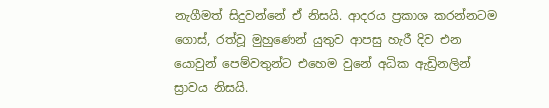නැගීමත් සිදුවන්නේ ඒ නිසයි. ආදරය ප්‍රකාශ කරන්නටම ගොස්, රත්වූ මුහුණෙන් යුතුව ආපසු හැරී දිව එන යොවුන් පෙම්වතුන්ට එහෙම වුනේ අධික ඇඩ්‍රිනලින් ස්‍රාවය නිසයි.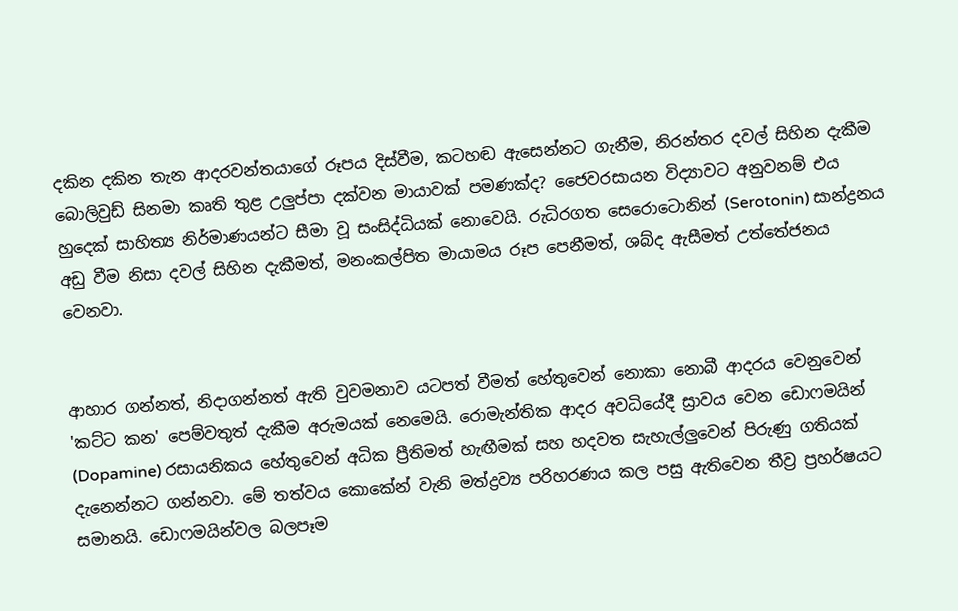දකින දකින තැන ආදරවන්තයාගේ රූපය දිස්වීම, කටහඬ ඇසෙන්නට ගැනීම, නිරන්තර දවල් සිහින දැකීම බොලිවුඩ් සිනමා කෘති තුළ උලුප්පා දක්වන මායාවක් පමණක්ද? ජෛවරසායන විද්‍යාවට අනුවනම් එය හුදෙක් සාහිත්‍ය නිර්මාණයන්ට සීමා වූ සංසිද්ධියක් නොවෙයි. රුධිරගත සෙරොටොනින් (Serotonin) සාන්ද්‍රනය අඩු වීම නිසා දවල් සිහින දැකීමත්, මනංකල්පිත මායාමය රූප පෙනීමත්, ශබ්ද ඇසීමත් උත්තේජනය වෙනවා.


ආහාර ගන්නත්, නිදාගන්නත් ඇති වුවමනාව යටපත් වීමත් හේතුවෙන් නොකා නොබී ආදරය වෙනුවෙන් 'කට්ට කන' පෙම්වතුත් දැකීම අරුමයක් නෙමෙයි. රොමැන්තික ආදර අවධියේදී ස්‍රාවය වෙන ඩොෆමයින් (Dopamine) රසායනිකය හේතුවෙන් අධික ප්‍රීතිමත් හැඟීමක් සහ හදවත සැහැල්ලුවෙන් පිරුණු ගතියක් දැනෙන්නට ගන්නවා. මේ තත්වය කොකේන් වැනි මත්ද්‍රව්‍ය පරිහරණය කල පසු ඇතිවෙන තීව්‍ර ප්‍රහර්ෂයට සමානයි. ඩොෆමයින්වල බලපෑම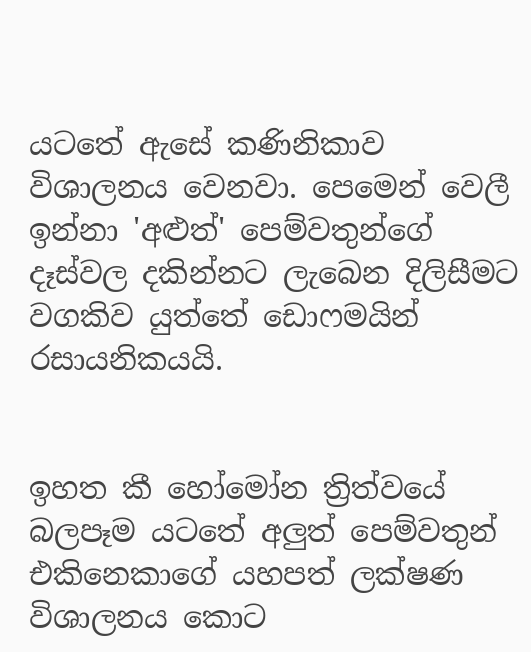යටතේ ඇසේ කණිනිකාව විශාලනය වෙනවා. පෙමෙන් වෙලී ඉන්නා 'අළුත්' පෙම්වතුන්ගේ දෑස්වල දකින්නට ලැබෙන දිලිසීමට වගකිව යුත්තේ ඩොෆමයින් රසායනිකයයි.


ඉහත කී හෝමෝන ත්‍රිත්වයේ බලපෑම යටතේ අලුත් පෙම්වතුන් එකිනෙකාගේ යහපත් ලක්ෂණ විශාලනය කොට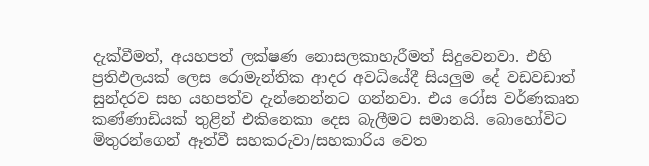දැක්වීමත්, අයහපත් ලක්ෂණ නොසලකාහැරීමත් සිදුවෙනවා. එහි ප්‍රතිඵලයක් ලෙස රොමැන්තික ආදර අවධියේදී සියලුම දේ වඩවඩාත් සුන්දරව සහ යහපත්ව දැන්නෙන්නට ගන්නවා. එය රෝස වර්ණකෘත කණ්ණාඩියක් තුළින් එකිනෙකා දෙස බැලීමට සමානයි. බොහෝවිට මිතුරන්ගෙන් ඈත්වී සහකරුවා/සහකාරිය වෙත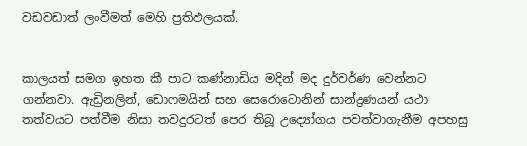වඩවඩාත් ලංවීමත් මෙහි ප්‍රතිඵලයක්.


කාලයත් සමග ඉහත කී පාට කණ්නාඩිය මදින් මද දුර්වර්ණ වෙන්නට ගන්නවා. ඇඩ්‍රිනලින්, ඩොෆමයින් සහ සෙරොටොනින් සාන්ද්‍රණයන් යථා තත්වයට පත්වීම නිසා තවදුරටත් පෙර තිබූ උද්‍යෝගය පවත්වාගැනීම අපහසු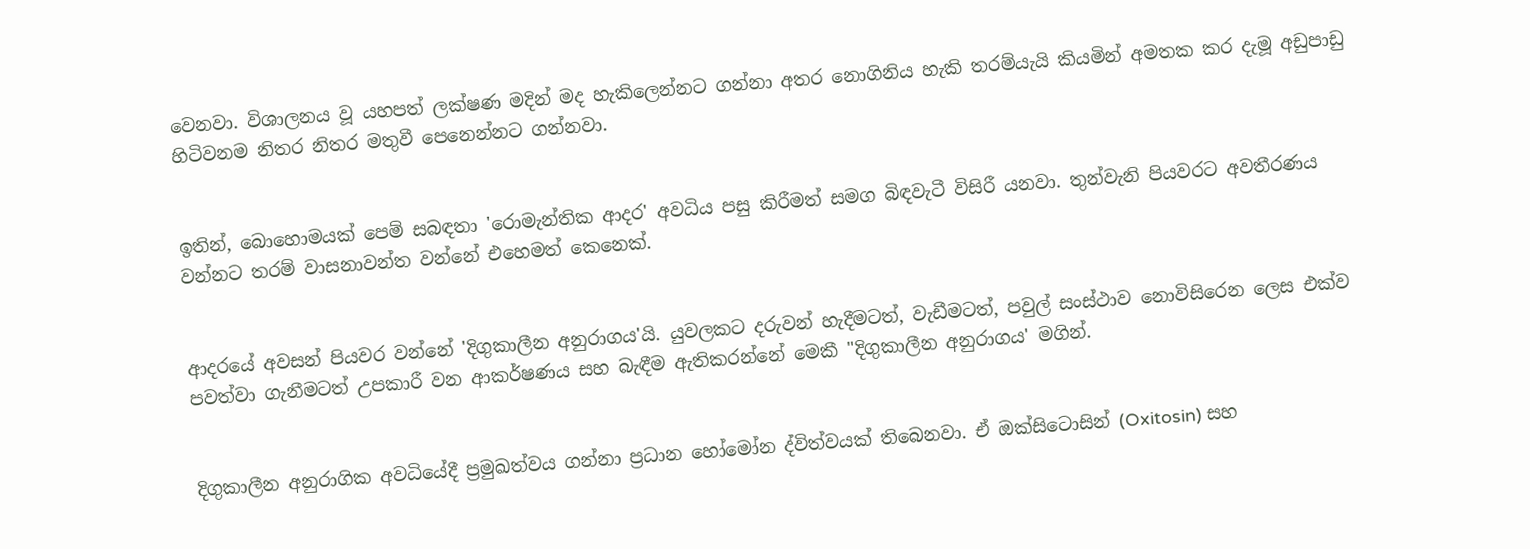වෙනවා. විශාලනය වූ යහපත් ලක්ෂණ මදින් මද හැකිලෙන්නට ගන්නා අතර නොගිනිය හැකි තරම්යැයි කියමින් අමතක කර දැමූ අඩුපාඩු හිටිවනම නිතර නිතර මතුවී පෙනෙන්නට ගන්නවා.


ඉතින්, බොහොමයක් පෙම් සබඳතා 'රොමැන්තික ආදර' අවධිය පසු කිරීමත් සමග බිඳවැටී විසිරී යනවා. තුන්වැනි පියවරට අවතීරණය වන්නට තරම් වාසනාවන්ත වන්නේ එහෙමත් කෙනෙක්.


ආදරයේ අවසන් පියවර වන්නේ 'දිගුකාලීන අනුරාගය'යි. යුවලකට දරුවන් හැදීමටත්, වැඩීමටත්, පවුල් සංස්ථාව නොවිසිරෙන ලෙස එක්ව පවත්වා ගැනීමටත් උපකාරී වන ආකර්ෂණය සහ බැඳීම ඇතිකරන්නේ මෙකී "දිගුකාලීන අනුරාගය' මගින්.


දිගුකාලීන අනුරාගික අවධියේදී ප්‍රමුඛත්වය ගන්නා ප්‍රධාන හෝමෝන ද්විත්වයක් තිබෙනවා. ඒ ඔක්සිටොසින් (Oxitosin) සහ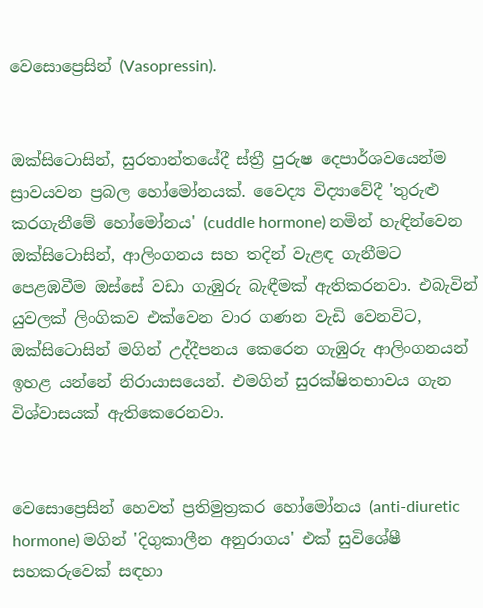වෙසොප්‍රෙසින් (Vasopressin).


ඔක්සිටොසින්, සුරතාන්තයේදී ස්ත්‍රී පුරුෂ දෙපාර්ශවයෙන්ම ස්‍රාවයවන ප්‍රබල හෝමෝනයක්. වෛද්‍ය විද්‍යාවේදී 'තුරුළු කරගැනීමේ හෝමෝනය' (cuddle hormone) නමින් හැඳින්වෙන ඔක්සිටොසින්, ආලිංගනය සහ තදින් වැළඳ ගැනීමට පෙළඹවීම ඔස්සේ වඩා ගැඹුරු බැඳීමක් ඇතිකරනවා. එබැවින් යුවලක් ලිංගිකව එක්වෙන වාර ගණන වැඩි වෙනවිට, ඔක්සිටොසින් මගින් උද්දීපනය කෙරෙන ගැඹුරු ආලිංගනයන් ඉහළ යන්නේ නිරායාසයෙන්. එමගින් සුරක්ෂිතභාවය ගැන විශ්වාසයක් ඇතිකෙරෙනවා.


වෙසොප්‍රෙසින් හෙවත් ප්‍රතිමුත්‍රකර හෝමෝනය (anti-diuretic hormone) මගින් 'දිගුකාලීන අනුරාගය' එක් සුවිශේෂී සහකරුවෙක් සඳහා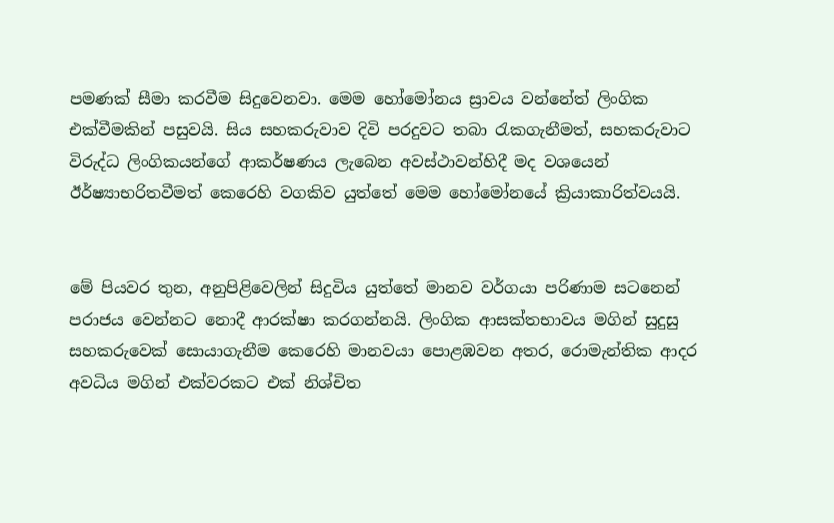පමණක් සීමා කරවීම සිදුවෙනවා. මෙම හෝමෝනය ස්‍රාවය වන්නේත් ලිංගික එක්වීමකින් පසුවයි. සිය සහකරුවාව දිවි පරදුවට තබා රැකගැනීමත්, සහකරුවාට විරුද්ධ ලිංගිකයන්ගේ ආකර්ෂණය ලැබෙන අවස්ථාවන්හිදී මද වශයෙන් ඊර්ෂ්‍යාභරිතවීමත් කෙරෙහි වගකිව යුත්තේ මෙම හෝමෝනයේ ක්‍රියාකාරිත්වයයි.


මේ පියවර තුන, අනුපිළිවෙලින් සිදුවිය යුත්තේ මානව වර්ගයා පරිණාම සටනෙන් පරාජය වෙන්නට නොදී ආරක්ෂා කරගන්නයි. ලිංගික ආසක්තභාවය මගින් සුදුසු සහකරුවෙක් සොයාගැනීම කෙරෙහි මානවයා පොළඹවන අතර, රොමැන්තික ආදර අවධිය මගින් එක්වරකට එක් නිශ්චිත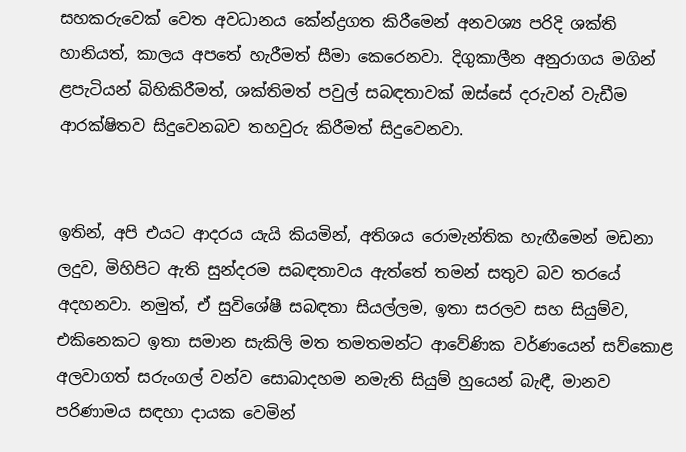සහකරුවෙක් වෙත අවධානය කේන්ද්‍රගත කිරීමෙන් අනවශ්‍ය පරිදි ශක්ති හානියත්, කාලය අපතේ හැරීමත් සීමා කෙරෙනවා. දිගුකාලීන අනුරාගය මගින් ළපැටියන් බිහිකිරීමත්, ශක්තිමත් පවුල් සබඳතාවක් ඔස්සේ දරුවන් වැඩීම ආරක්ෂිතව සිදුවෙනබව තහවුරු කිරීමත් සිදුවෙනවා.


ඉතින්, අපි එයට ආදරය යැයි කියමින්, අතිශය රොමැන්තික හැඟීමෙන් මඩනා ලදුව, මිහිපිට ඇති සුන්දරම සබඳතාවය ඇත්තේ තමන් සතුව බව තරයේ අදහනවා. නමුත්, ඒ සුවිශේෂී සබඳතා සියල්ලම, ඉතා සරලව සහ සියුම්ව, එකිනෙකට ඉතා සමාන සැකිලි මත තමතමන්ට ආවේණික වර්ණයෙන් සව්කොළ අලවාගත් සරුංගල් වන්ව සොබාදහම නමැති සියුම් හුයෙන් බැඳී, මානව පරිණාමය සඳහා දායක වෙමින්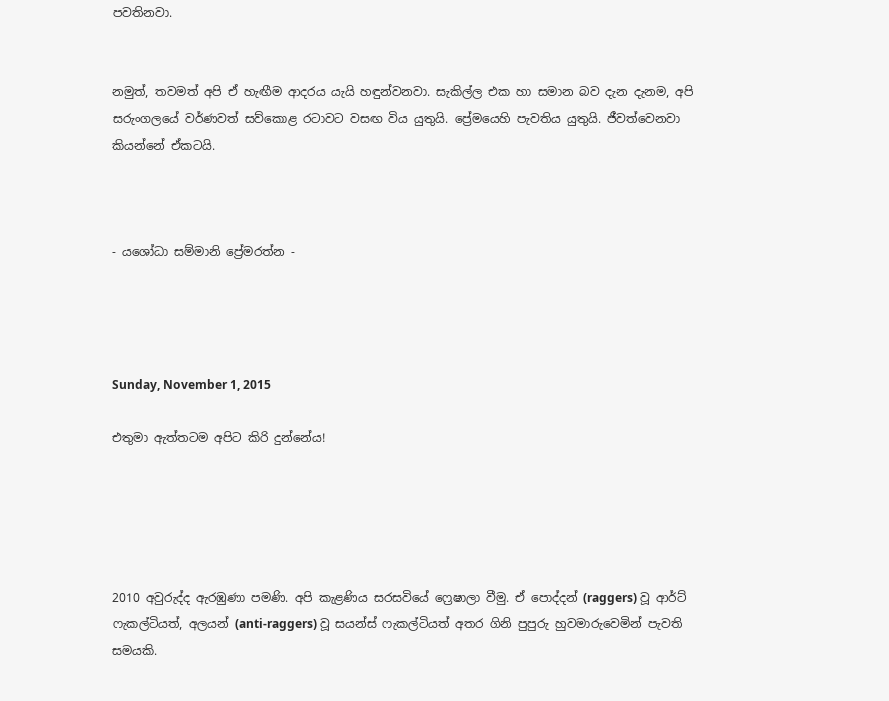පවතිනවා.


නමුත්, තවමත් අපි ඒ හැඟීම ආදරය යැයි හඳුන්වනවා. සැකිල්ල එක හා සමාන බව දැන දැනම, අපි සරුංගලයේ වර්ණවත් සව්කොළ රටාවට වසඟ විය යුතුයි. ප්‍රේමයෙහි පැවතිය යුතුයි. ජීවත්වෙනවා කියන්නේ ඒකටයි.



- යශෝධා සම්මානි ප්‍රේමරත්න -




Sunday, November 1, 2015

එතුමා ඇත්තටම අපිට කිරි දුන්නේය!





2010 අවුරුද්ද ඇරඹුණා පමණි. අපි කැළණිය සරසවියේ ෆ්‍රෙෂාලා වීමු. ඒ පොද්දන් (raggers) වූ ආර්ට් ෆැකල්ටියත්, අලයන් (anti-raggers) වූ සයන්ස් ෆැකල්ටියත් අතර ගිනි පුපුරු හුවමාරුවෙමින් පැවති සමයකි.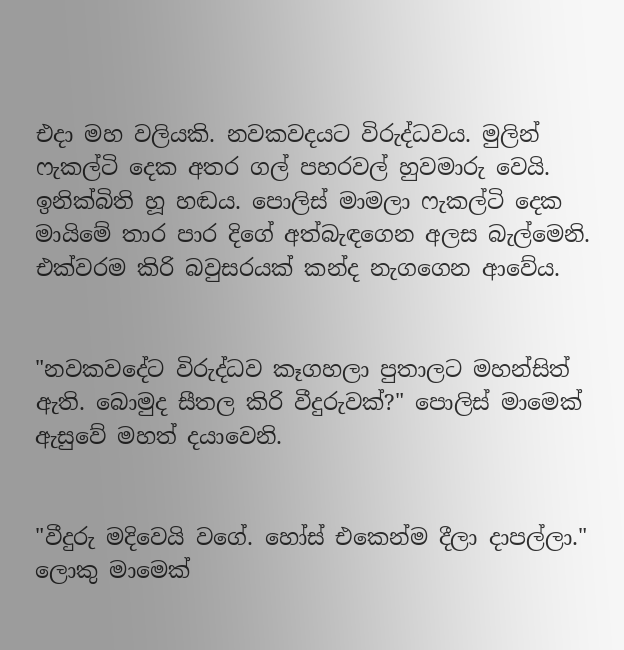එදා මහ වලියකි. නවකවදයට විරුද්ධවය. මුලින් ෆැකල්ටි දෙක අතර ගල් පහරවල් හුවමාරු වෙයි. ඉනික්බිති හූ හඬය. පොලිස් මාමලා ෆැකල්ටි දෙක මායිමේ තාර පාර දිගේ අත්බැඳගෙන අලස බැල්මෙනි.
එක්වරම කිරි බවුසරයක් කන්ද නැගගෙන ආවේය.


"නවකවදේට විරුද්ධව කෑගහලා පුතාලට මහන්සිත් ඇති. බොමුද සීතල කිරි වීදුරුවක්?" පොලිස් මාමෙක් ඇසුවේ මහත් දයාවෙනි.


"වීදුරු මදිවෙයි වගේ. හෝස් එකෙන්ම දීලා දාපල්ලා."
ලොකු මාමෙක්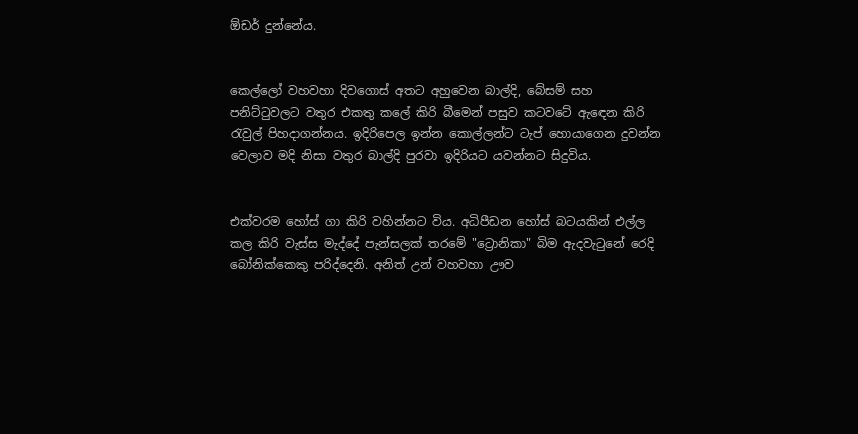ඕඩර් දුන්නේය.


කෙල්ලෝ වහවහා දිවගොස් අතට අහුවෙන බාල්දි, බේසම් සහ පනිට්ටුවලට වතුර එකතු කලේ කිරි බීමෙන් පසුව කටවටේ ඇඳෙන කිරි රැවුල් පිහදාගන්නය. ඉදිරිපෙල ඉන්න කොල්ලන්ට ටැප් හොයාගෙන දුවන්න වෙලාව මදි නිසා වතුර බාල්දි පුරවා ඉදිරියට යවන්නට සිදුවිය.


එක්වරම හෝස් ගා කිරි වහින්නට විය. අධිපීඩන හෝස් බටයකින් එල්ල කල කිරි වැස්ස මැද්දේ පැන්සලක් තරමේ "ට්‍රොනිකා" බිම ඇදවැටුනේ රෙදි බෝනික්කෙකු පරිද්දෙනි. අනිත් උන් වහවහා ඌව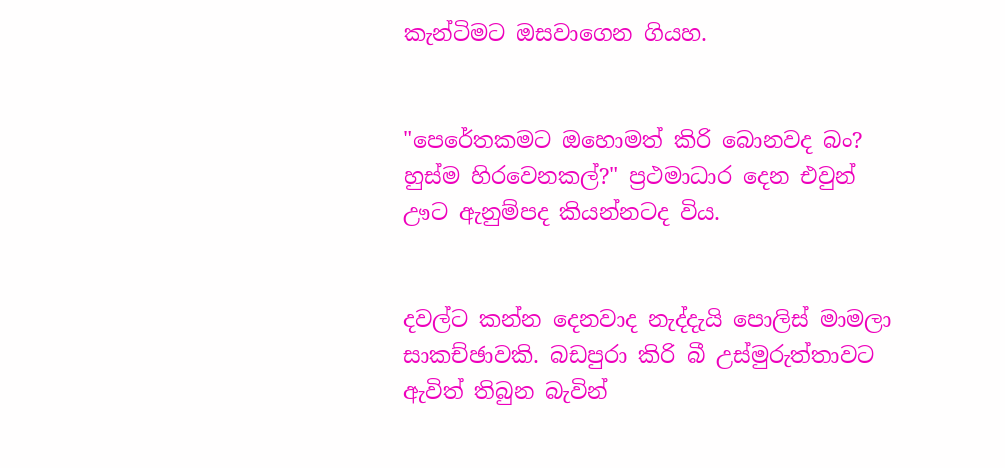කැන්ටිමට ඔසවාගෙන ගියහ.


"පෙරේතකමට ඔහොමත් කිරි බොනවද බං? හුස්ම හිරවෙනකල්?" ප්‍රථමාධාර දෙන එවුන් ඌට ඇනුම්පද කියන්නටද විය.


දවල්ට කන්න දෙනවාද නැද්දැයි පොලිස් මාමලා සාකච්ඡාවකි. බඩපුරා කිරි බී උස්මුරුත්තාවට ඇවිත් තිබුන බැවින්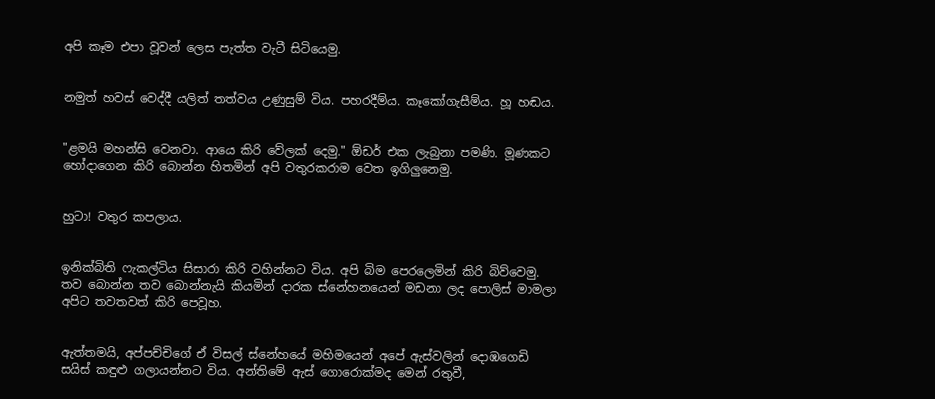අපි කෑම එපා වූවන් ලෙස පැත්ත වැටී සිටියෙමු.


නමුත් හවස් වෙද්දී යලිත් තත්වය උණුසුම් විය. පහරදීම්ය. කෑකෝගැසීම්ය. හූ හඬය.


"ළමයි මහන්සි වෙනවා. ආයෙ කිරි වේලක් දෙමු." ඕඩර් එක ලැබුනා පමණි. මූණකට හෝදාගෙන කිරි බොන්න හිතමින් අපි වතුරකරාම වෙත ඉගිලුනෙමු.


හුටා! වතුර කපලාය.


ඉනික්බිති ෆැකල්ටිය සිසාරා කිරි වහින්නට විය. අපි බිම පෙරලෙමින් කිරි බිව්වෙමු. තව බොන්න තව බොන්නැයි කියමින් දාරක ස්නේහනයෙන් මඩනා ලද පොලිස් මාමලා අපිට තවතවත් කිරි පෙවූහ.


ඇත්තමයි, අප්පච්චිගේ ඒ විසල් ස්නේහයේ මහිමයෙන් අපේ ඇස්වලින් දොඹගෙඩි සයිස් කඳුළු ගලායන්නට විය. අන්තිමේ ඇස් ගොරොක්මද මෙන් රතුවී,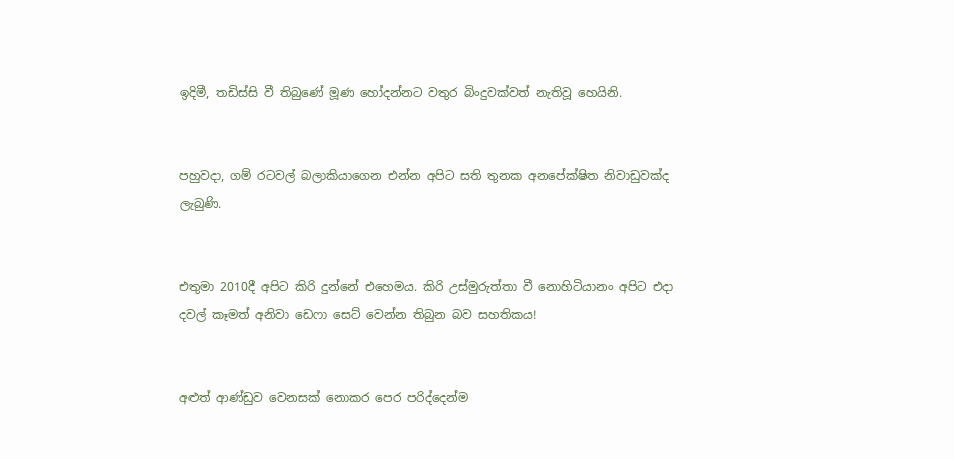ඉදිමී, තඩිස්සි වී තිබුණේ මූණ හෝදන්නට වතුර බිංදුවක්වත් නැතිවූ හෙයිනි.


පහුවදා, ගම්‍ රටවල් බලාකියාගෙන එන්න අපිට සති තුනක අනපේක්ෂිත නිවාඩුවක්ද ලැබුණි.


එතුමා 2010දී අපිට කිරි දුන්නේ එහෙමය. කිරි උස්මුරුත්තා වී නොහිටියානං අපිට එදා දවල් කෑමත් අනිවා ඩෙෆා සෙට් වෙන්න තිබුන බව සහතිකය!


අළුත් ආණ්ඩුව වෙනසක් නොකර පෙර පරිද්දෙන්ම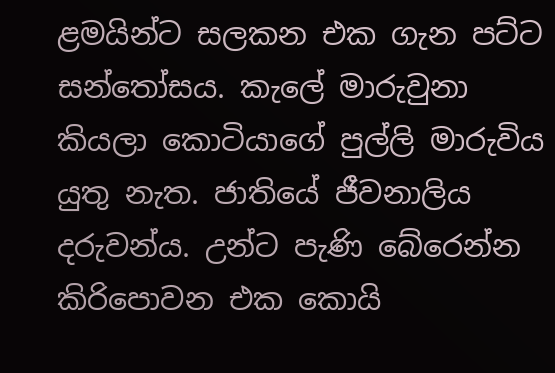ළමයින්ට සලකන එක ගැන පට්ට සන්තෝසය. කැලේ මාරුවුනා කියලා කොටියාගේ පුල්ලි මාරුවිය යුතු නැත. ජාතියේ ජීවනාලිය දරුවන්ය. උන්ට පැණි බේරෙන්න කිරිපොවන එක කොයි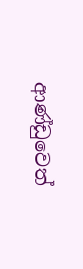ආණ්ඩුවෙත්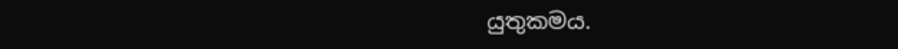යුතුකමය.